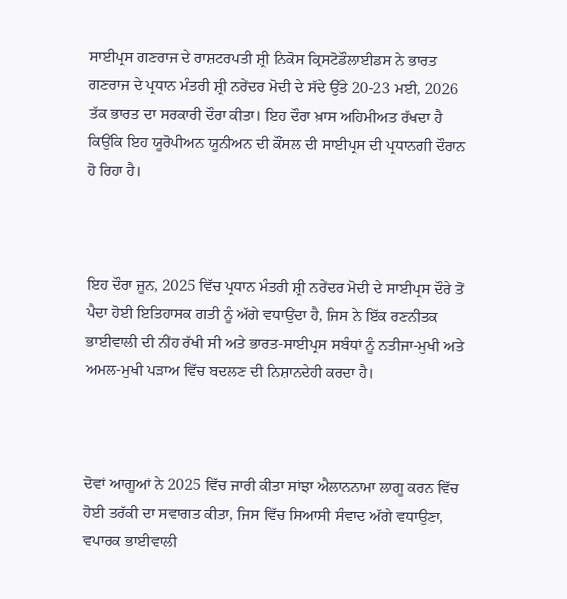ਸਾਈਪ੍ਰਸ ਗਣਰਾਜ ਦੇ ਰਾਸ਼ਟਰਪਤੀ ਸ਼੍ਰੀ ਨਿਕੋਸ ਕ੍ਰਿਸਟੋਡੌਲਾਈਡਸ ਨੇ ਭਾਰਤ ਗਣਰਾਜ ਦੇ ਪ੍ਰਧਾਨ ਮੰਤਰੀ ਸ਼੍ਰੀ ਨਰੇਂਦਰ ਮੋਦੀ ਦੇ ਸੱਦੇ ਉੱਤੇ 20-23 ਮਈ, 2026 ਤੱਕ ਭਾਰਤ ਦਾ ਸਰਕਾਰੀ ਦੌਰਾ ਕੀਤਾ। ਇਹ ਦੌਰਾ ਖ਼ਾਸ ਅਹਿਮੀਅਤ ਰੱਖਦਾ ਹੈ ਕਿਉਂਕਿ ਇਹ ਯੂਰੋਪੀਅਨ ਯੂਨੀਅਨ ਦੀ ਕੌਂਸਲ ਦੀ ਸਾਈਪ੍ਰਸ ਦੀ ਪ੍ਰਧਾਨਗੀ ਦੌਰਾਨ ਹੋ ਰਿਹਾ ਹੈ।



ਇਹ ਦੌਰਾ ਜੂਨ, 2025 ਵਿੱਚ ਪ੍ਰਧਾਨ ਮੰਤਰੀ ਸ਼੍ਰੀ ਨਰੇਂਦਰ ਮੋਦੀ ਦੇ ਸਾਈਪ੍ਰਸ ਦੌਰੇ ਤੋਂ ਪੈਦਾ ਹੋਈ ਇਤਿਹਾਸਕ ਗਤੀ ਨੂੰ ਅੱਗੇ ਵਧਾਉਂਦਾ ਹੈ, ਜਿਸ ਨੇ ਇੱਕ ਰਣਨੀਤਕ ਭਾਈਵਾਲੀ ਦੀ ਨੀਂਹ ਰੱਖੀ ਸੀ ਅਤੇ ਭਾਰਤ-ਸਾਈਪ੍ਰਸ ਸਬੰਧਾਂ ਨੂੰ ਨਤੀਜਾ-ਮੁਖੀ ਅਤੇ ਅਮਲ-ਮੁਖੀ ਪੜਾਅ ਵਿੱਚ ਬਦਲਣ ਦੀ ਨਿਸ਼ਾਨਦੇਹੀ ਕਰਦਾ ਹੈ।



ਦੋਵਾਂ ਆਗੂਆਂ ਨੇ 2025 ਵਿੱਚ ਜਾਰੀ ਕੀਤਾ ਸਾਂਝਾ ਐਲਾਨਨਾਮਾ ਲਾਗੂ ਕਰਨ ਵਿੱਚ ਹੋਈ ਤਰੱਕੀ ਦਾ ਸਵਾਗਤ ਕੀਤਾ, ਜਿਸ ਵਿੱਚ ਸਿਆਸੀ ਸੰਵਾਦ ਅੱਗੇ ਵਧਾਉਣਾ, ਵਪਾਰਕ ਭਾਈਵਾਲੀ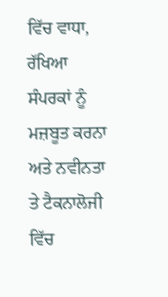ਵਿੱਚ ਵਾਧਾ, ਰੱਖਿਆ ਸੰਪਰਕਾਂ ਨੂੰ ਮਜ਼ਬੂਤ ਕਰਨਾ ਅਤੇ ਨਵੀਨਤਾ ਤੇ ਟੈਕਨਾਲੋਜੀ ਵਿੱਚ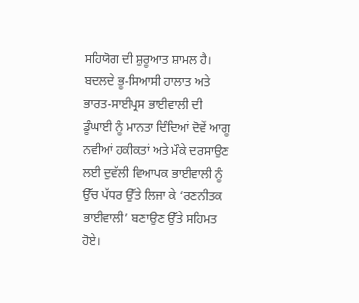ਸਹਿਯੋਗ ਦੀ ਸ਼ੁਰੂਆਤ ਸ਼ਾਮਲ ਹੈ। ਬਦਲਦੇ ਭੂ-ਸਿਆਸੀ ਹਾਲਾਤ ਅਤੇ ਭਾਰਤ-ਸਾਈਪ੍ਰਸ ਭਾਈਵਾਲੀ ਦੀ ਡੂੰਘਾਈ ਨੂੰ ਮਾਨਤਾ ਦਿੰਦਿਆਂ ਦੋਵੇਂ ਆਗੂ ਨਵੀਆਂ ਹਕੀਕਤਾਂ ਅਤੇ ਮੌਕੇ ਦਰਸਾਉਣ ਲਈ ਦੁਵੱਲੀ ਵਿਆਪਕ ਭਾਈਵਾਲੀ ਨੂੰ ਉੱਚ ਪੱਧਰ ਉੱਤੇ ਲਿਜਾ ਕੇ ‘ਰਣਨੀਤਕ ਭਾਈਵਾਲੀ’ ਬਣਾਉਣ ਉੱਤੇ ਸਹਿਮਤ ਹੋਏ।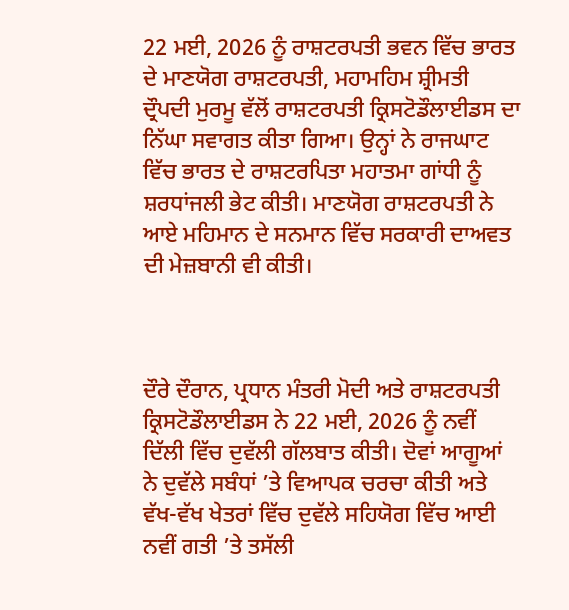22 ਮਈ, 2026 ਨੂੰ ਰਾਸ਼ਟਰਪਤੀ ਭਵਨ ਵਿੱਚ ਭਾਰਤ ਦੇ ਮਾਣਯੋਗ ਰਾਸ਼ਟਰਪਤੀ, ਮਹਾਮਹਿਮ ਸ਼੍ਰੀਮਤੀ ਦ੍ਰੌਪਦੀ ਮੁਰਮੂ ਵੱਲੋਂ ਰਾਸ਼ਟਰਪਤੀ ਕ੍ਰਿਸਟੋਡੌਲਾਈਡਸ ਦਾ ਨਿੱਘਾ ਸਵਾਗਤ ਕੀਤਾ ਗਿਆ। ਉਨ੍ਹਾਂ ਨੇ ਰਾਜਘਾਟ ਵਿੱਚ ਭਾਰਤ ਦੇ ਰਾਸ਼ਟਰਪਿਤਾ ਮਹਾਤਮਾ ਗਾਂਧੀ ਨੂੰ ਸ਼ਰਧਾਂਜਲੀ ਭੇਟ ਕੀਤੀ। ਮਾਣਯੋਗ ਰਾਸ਼ਟਰਪਤੀ ਨੇ ਆਏ ਮਹਿਮਾਨ ਦੇ ਸਨਮਾਨ ਵਿੱਚ ਸਰਕਾਰੀ ਦਾਅਵਤ ਦੀ ਮੇਜ਼ਬਾਨੀ ਵੀ ਕੀਤੀ।



ਦੌਰੇ ਦੌਰਾਨ, ਪ੍ਰਧਾਨ ਮੰਤਰੀ ਮੋਦੀ ਅਤੇ ਰਾਸ਼ਟਰਪਤੀ ਕ੍ਰਿਸਟੋਡੌਲਾਈਡਸ ਨੇ 22 ਮਈ, 2026 ਨੂੰ ਨਵੀਂ ਦਿੱਲੀ ਵਿੱਚ ਦੁਵੱਲੀ ਗੱਲਬਾਤ ਕੀਤੀ। ਦੋਵਾਂ ਆਗੂਆਂ ਨੇ ਦੁਵੱਲੇ ਸਬੰਧਾਂ ’ਤੇ ਵਿਆਪਕ ਚਰਚਾ ਕੀਤੀ ਅਤੇ ਵੱਖ-ਵੱਖ ਖੇਤਰਾਂ ਵਿੱਚ ਦੁਵੱਲੇ ਸਹਿਯੋਗ ਵਿੱਚ ਆਈ ਨਵੀਂ ਗਤੀ ’ਤੇ ਤਸੱਲੀ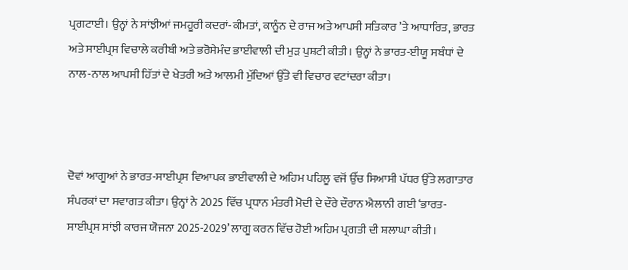ਪ੍ਰਗਟਾਈ। ਉਨ੍ਹਾਂ ਨੇ ਸਾਂਝੀਆਂ ਜਮਹੂਰੀ ਕਦਰਾਂ-ਕੀਮਤਾਂ, ਕਾਨੂੰਨ ਦੇ ਰਾਜ ਅਤੇ ਆਪਸੀ ਸਤਿਕਾਰ ’ਤੇ ਆਧਾਰਿਤ, ਭਾਰਤ ਅਤੇ ਸਾਈਪ੍ਰਸ ਵਿਚਾਲੇ ਕਰੀਬੀ ਅਤੇ ਭਰੋਸੇਮੰਦ ਭਾਈਵਾਲੀ ਦੀ ਮੁੜ ਪੁਸ਼ਟੀ ਕੀਤੀ। ਉਨ੍ਹਾਂ ਨੇ ਭਾਰਤ-ਈਯੂ ਸਬੰਧਾਂ ਦੇ ਨਾਲ-ਨਾਲ ਆਪਸੀ ਹਿੱਤਾਂ ਦੇ ਖੇਤਰੀ ਅਤੇ ਆਲਮੀ ਮੁੱਦਿਆਂ ਉੱਤੇ ਵੀ ਵਿਚਾਰ ਵਟਾਂਦਰਾ ਕੀਤਾ।



ਦੋਵਾਂ ਆਗੂਆਂ ਨੇ ਭਾਰਤ-ਸਾਈਪ੍ਰਸ ਵਿਆਪਕ ਭਾਈਵਾਲੀ ਦੇ ਅਹਿਮ ਪਹਿਲੂ ਵਜੋਂ ਉੱਚ ਸਿਆਸੀ ਪੱਧਰ ਉੱਤੇ ਲਗਾਤਾਰ ਸੰਪਰਕਾਂ ਦਾ ਸਵਾਗਤ ਕੀਤਾ। ਉਨ੍ਹਾਂ ਨੇ 2025 ਵਿੱਚ ਪ੍ਰਧਾਨ ਮੰਤਰੀ ਮੋਦੀ ਦੇ ਦੌਰੇ ਦੌਰਾਨ ਐਲਾਨੀ ਗਈ ‘ਭਾਰਤ-ਸਾਈਪ੍ਰਸ ਸਾਂਝੀ ਕਾਰਜ ਯੋਜਨਾ 2025-2029’ ਲਾਗੂ ਕਰਨ ਵਿੱਚ ਹੋਈ ਅਹਿਮ ਪ੍ਰਗਤੀ ਦੀ ਸ਼ਲਾਘਾ ਕੀਤੀ।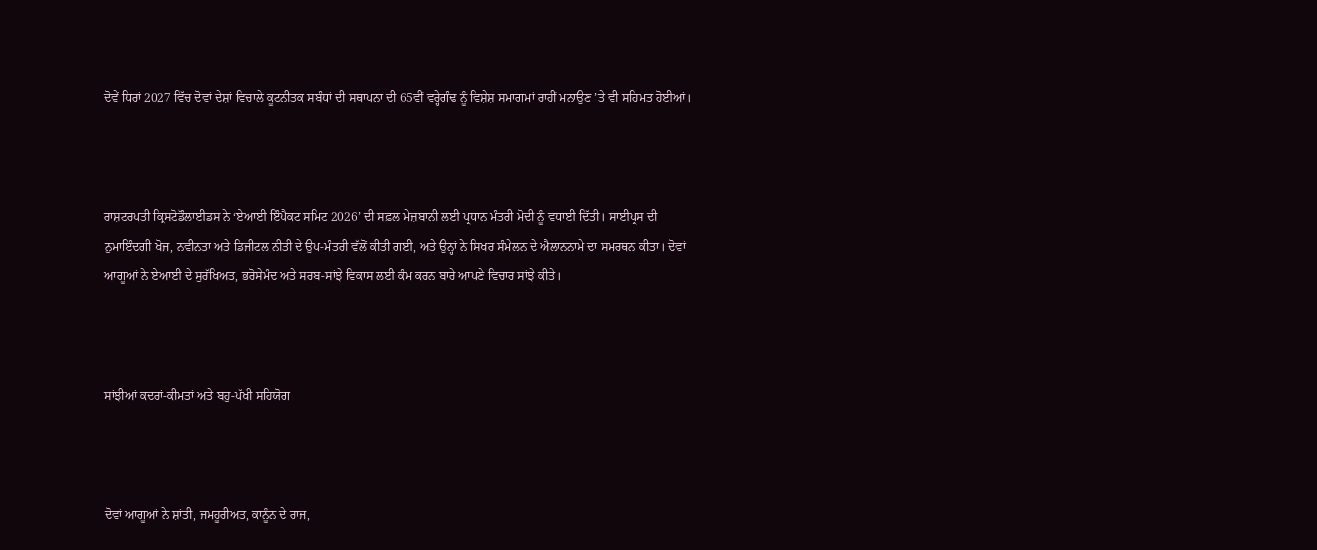ਦੋਵੇਂ ਧਿਰਾਂ 2027 ਵਿੱਚ ਦੋਵਾਂ ਦੇਸ਼ਾਂ ਵਿਚਾਲੇ ਕੂਟਨੀਤਕ ਸਬੰਧਾਂ ਦੀ ਸਥਾਪਨਾ ਦੀ 65ਵੀਂ ਵਰ੍ਹੇਗੰਢ ਨੂੰ ਵਿਸ਼ੇਸ਼ ਸਮਾਗਮਾਂ ਰਾਹੀਂ ਮਨਾਉਣ ’ਤੇ ਵੀ ਸਹਿਮਤ ਹੋਈਆਂ।



ਰਾਸ਼ਟਰਪਤੀ ਕ੍ਰਿਸਟੋਡੌਲਾਈਡਸ ਨੇ ‘ਏਆਈ ਇੰਪੈਕਟ ਸਮਿਟ 2026’ ਦੀ ਸਫ਼ਲ ਮੇਜ਼ਬਾਨੀ ਲਈ ਪ੍ਰਧਾਨ ਮੰਤਰੀ ਮੋਦੀ ਨੂੰ ਵਧਾਈ ਦਿੱਤੀ। ਸਾਈਪ੍ਰਸ ਦੀ ਨੁਮਾਇੰਦਗੀ ਖੋਜ, ਨਵੀਨਤਾ ਅਤੇ ਡਿਜੀਟਲ ਨੀਤੀ ਦੇ ਉਪ-ਮੰਤਰੀ ਵੱਲੋਂ ਕੀਤੀ ਗਈ, ਅਤੇ ਉਨ੍ਹਾਂ ਨੇ ਸਿਖਰ ਸੰਮੇਲਨ ਦੇ ਐਲਾਨਨਾਮੇ ਦਾ ਸਮਰਥਨ ਕੀਤਾ। ਦੋਵਾਂ ਆਗੂਆਂ ਨੇ ਏਆਈ ਦੇ ਸੁਰੱਖਿਅਤ, ਭਰੋਸੇਮੰਦ ਅਤੇ ਸਰਬ-ਸਾਂਝੇ ਵਿਕਾਸ ਲਈ ਕੰਮ ਕਰਨ ਬਾਰੇ ਆਪਣੇ ਵਿਚਾਰ ਸਾਂਝੇ ਕੀਤੇ।



ਸਾਂਝੀਆਂ ਕਦਰਾਂ-ਕੀਮਤਾਂ ਅਤੇ ਬਹੁ-ਪੱਖੀ ਸਹਿਯੋਗ



ਦੋਵਾਂ ਆਗੂਆਂ ਨੇ ਸ਼ਾਂਤੀ, ਜਮਹੂਰੀਅਤ, ਕਾਨੂੰਨ ਦੇ ਰਾਜ,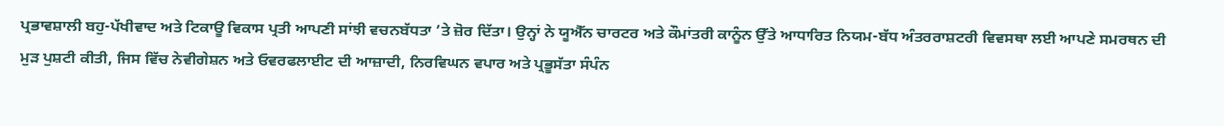ਪ੍ਰਭਾਵਸ਼ਾਲੀ ਬਹੁ-ਪੱਖੀਵਾਦ ਅਤੇ ਟਿਕਾਊ ਵਿਕਾਸ ਪ੍ਰਤੀ ਆਪਣੀ ਸਾਂਝੀ ਵਚਨਬੱਧਤਾ ’ਤੇ ਜ਼ੋਰ ਦਿੱਤਾ। ਉਨ੍ਹਾਂ ਨੇ ਯੂਐੱਨ ਚਾਰਟਰ ਅਤੇ ਕੌਮਾਂਤਰੀ ਕਾਨੂੰਨ ਉੱਤੇ ਆਧਾਰਿਤ ਨਿਯਮ-ਬੱਧ ਅੰਤਰਰਾਸ਼ਟਰੀ ਵਿਵਸਥਾ ਲਈ ਆਪਣੇ ਸਮਰਥਨ ਦੀ ਮੁੜ ਪੁਸ਼ਟੀ ਕੀਤੀ, ਜਿਸ ਵਿੱਚ ਨੇਵੀਗੇਸ਼ਨ ਅਤੇ ਓਵਰਫਲਾਈਟ ਦੀ ਆਜ਼ਾਦੀ, ਨਿਰਵਿਘਨ ਵਪਾਰ ਅਤੇ ਪ੍ਰਭੂਸੱਤਾ ਸੰਪੰਨ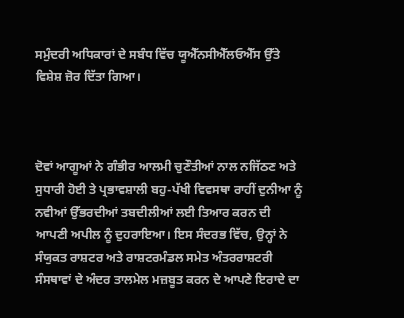ਸਮੁੰਦਰੀ ਅਧਿਕਾਰਾਂ ਦੇ ਸਬੰਧ ਵਿੱਚ ਯੂਐੱਨਸੀਐੱਲਓਐੱਸ ਉੱਤੇ ਵਿਸ਼ੇਸ਼ ਜ਼ੋਰ ਦਿੱਤਾ ਗਿਆ।



ਦੋਵਾਂ ਆਗੂਆਂ ਨੇ ਗੰਭੀਰ ਆਲਮੀ ਚੁਣੌਤੀਆਂ ਨਾਲ ਨਜਿੱਠਣ ਅਤੇ ਸੁਧਾਰੀ ਹੋਈ ਤੇ ਪ੍ਰਭਾਵਸ਼ਾਲੀ ਬਹੁ-ਪੱਖੀ ਵਿਵਸਥਾ ਰਾਹੀਂ ਦੁਨੀਆ ਨੂੰ ਨਵੀਆਂ ਉੱਭਰਦੀਆਂ ਤਬਦੀਲੀਆਂ ਲਈ ਤਿਆਰ ਕਰਨ ਦੀ ਆਪਣੀ ਅਪੀਲ ਨੂੰ ਦੁਹਰਾਇਆ। ਇਸ ਸੰਦਰਭ ਵਿੱਚ, ਉਨ੍ਹਾਂ ਨੇ ਸੰਯੁਕਤ ਰਾਸ਼ਟਰ ਅਤੇ ਰਾਸ਼ਟਰਮੰਡਲ ਸਮੇਤ ਅੰਤਰਰਾਸ਼ਟਰੀ ਸੰਸਥਾਵਾਂ ਦੇ ਅੰਦਰ ਤਾਲਮੇਲ ਮਜ਼ਬੂਤ ਕਰਨ ਦੇ ਆਪਣੇ ਇਰਾਦੇ ਦਾ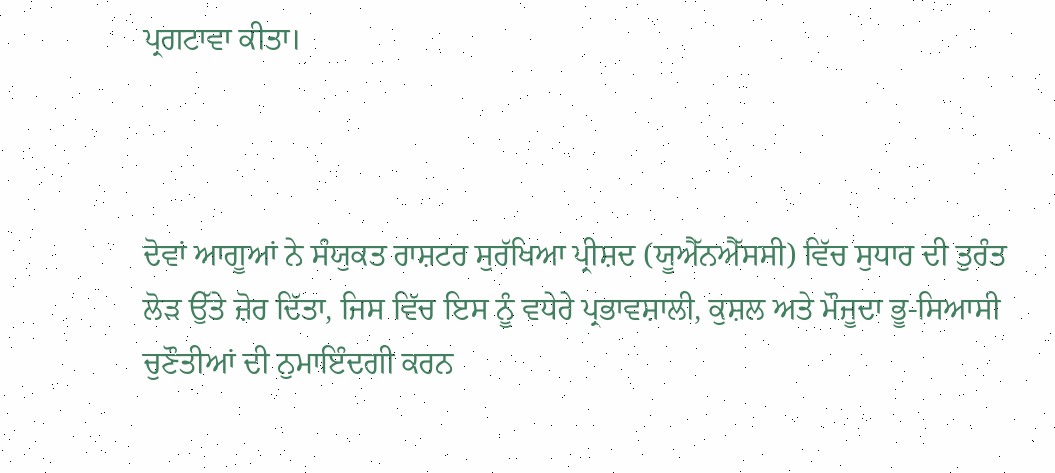ਪ੍ਰਗਟਾਵਾ ਕੀਤਾ।



ਦੋਵਾਂ ਆਗੂਆਂ ਨੇ ਸੰਯੁਕਤ ਰਾਸ਼ਟਰ ਸੁਰੱਖਿਆ ਪ੍ਰੀਸ਼ਦ (ਯੂਐੱਨਐੱਸਸੀ) ਵਿੱਚ ਸੁਧਾਰ ਦੀ ਤੁਰੰਤ ਲੋੜ ਉੱਤੇ ਜ਼ੋਰ ਦਿੱਤਾ, ਜਿਸ ਵਿੱਚ ਇਸ ਨੂੰ ਵਧੇਰੇ ਪ੍ਰਭਾਵਸ਼ਾਲੀ, ਕੁਸ਼ਲ ਅਤੇ ਮੌਜੂਦਾ ਭੂ-ਸਿਆਸੀ ਚੁਣੌਤੀਆਂ ਦੀ ਨੁਮਾਇੰਦਗੀ ਕਰਨ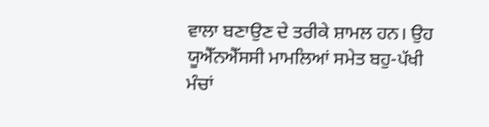ਵਾਲਾ ਬਣਾਉਣ ਦੇ ਤਰੀਕੇ ਸ਼ਾਮਲ ਹਨ। ਉਹ ਯੂਐੱਨਐੱਸਸੀ ਮਾਮਲਿਆਂ ਸਮੇਤ ਬਹੁ-ਪੱਖੀ ਮੰਚਾਂ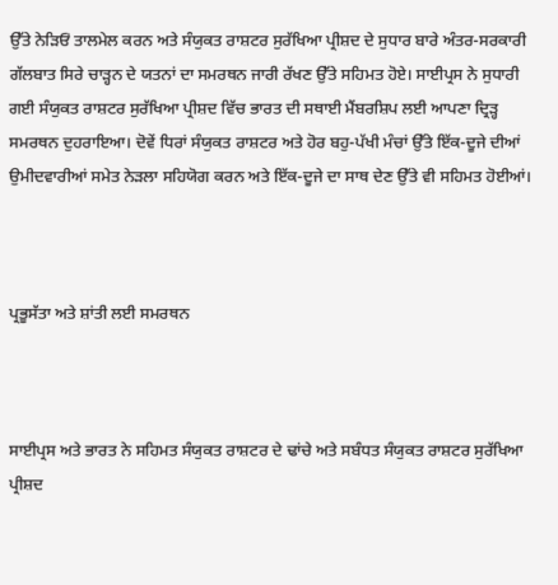ਉੱਤੇ ਨੇੜਿਓਂ ਤਾਲਮੇਲ ਕਰਨ ਅਤੇ ਸੰਯੁਕਤ ਰਾਸ਼ਟਰ ਸੁਰੱਖਿਆ ਪ੍ਰੀਸ਼ਦ ਦੇ ਸੁਧਾਰ ਬਾਰੇ ਅੰਤਰ-ਸਰਕਾਰੀ ਗੱਲਬਾਤ ਸਿਰੇ ਚਾੜ੍ਹਨ ਦੇ ਯਤਨਾਂ ਦਾ ਸਮਰਥਨ ਜਾਰੀ ਰੱਖਣ ਉੱਤੇ ਸਹਿਮਤ ਹੋਏ। ਸਾਈਪ੍ਰਸ ਨੇ ਸੁਧਾਰੀ ਗਈ ਸੰਯੁਕਤ ਰਾਸ਼ਟਰ ਸੁਰੱਖਿਆ ਪ੍ਰੀਸ਼ਦ ਵਿੱਚ ਭਾਰਤ ਦੀ ਸਥਾਈ ਮੈਂਬਰਸ਼ਿਪ ਲਈ ਆਪਣਾ ਦ੍ਰਿੜ੍ਹ ਸਮਰਥਨ ਦੁਹਰਾਇਆ। ਦੋਵੇਂ ਧਿਰਾਂ ਸੰਯੁਕਤ ਰਾਸ਼ਟਰ ਅਤੇ ਹੋਰ ਬਹੁ-ਪੱਖੀ ਮੰਚਾਂ ਉੱਤੇ ਇੱਕ-ਦੂਜੇ ਦੀਆਂ ਉਮੀਦਵਾਰੀਆਂ ਸਮੇਤ ਨੇੜਲਾ ਸਹਿਯੋਗ ਕਰਨ ਅਤੇ ਇੱਕ-ਦੂਜੇ ਦਾ ਸਾਥ ਦੇਣ ਉੱਤੇ ਵੀ ਸਹਿਮਤ ਹੋਈਆਂ।



ਪ੍ਰਭੂਸੱਤਾ ਅਤੇ ਸ਼ਾਂਤੀ ਲਈ ਸਮਰਥਨ



ਸਾਈਪ੍ਰਸ ਅਤੇ ਭਾਰਤ ਨੇ ਸਹਿਮਤ ਸੰਯੁਕਤ ਰਾਸ਼ਟਰ ਦੇ ਢਾਂਚੇ ਅਤੇ ਸਬੰਧਤ ਸੰਯੁਕਤ ਰਾਸ਼ਟਰ ਸੁਰੱਖਿਆ ਪ੍ਰੀਸ਼ਦ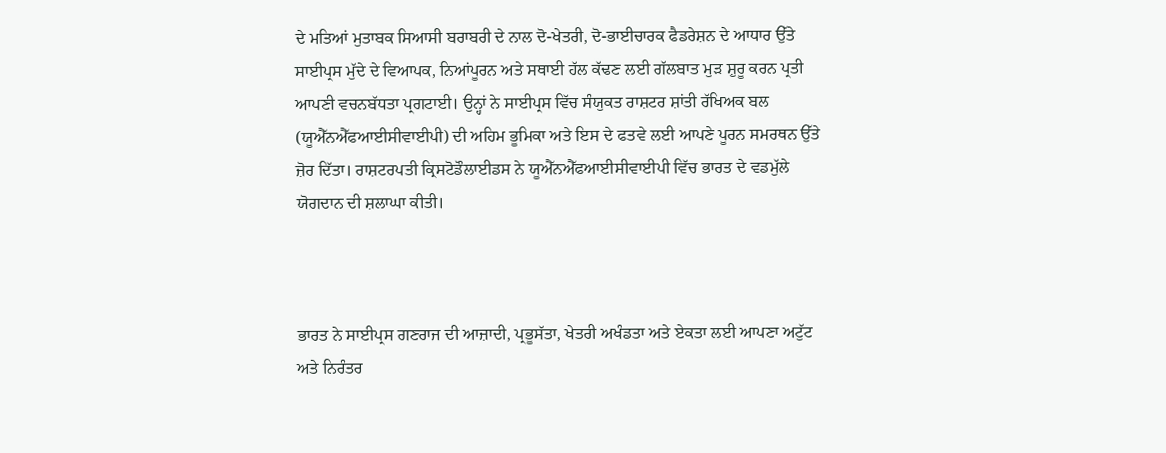ਦੇ ਮਤਿਆਂ ਮੁਤਾਬਕ ਸਿਆਸੀ ਬਰਾਬਰੀ ਦੇ ਨਾਲ ਦੋ-ਖੇਤਰੀ, ਦੋ-ਭਾਈਚਾਰਕ ਫੈਡਰੇਸ਼ਨ ਦੇ ਆਧਾਰ ਉੱਤੇ ਸਾਈਪ੍ਰਸ ਮੁੱਦੇ ਦੇ ਵਿਆਪਕ, ਨਿਆਂਪੂਰਨ ਅਤੇ ਸਥਾਈ ਹੱਲ ਕੱਢਣ ਲਈ ਗੱਲਬਾਤ ਮੁੜ ਸ਼ੁਰੂ ਕਰਨ ਪ੍ਰਤੀ ਆਪਣੀ ਵਚਨਬੱਧਤਾ ਪ੍ਰਗਟਾਈ। ਉਨ੍ਹਾਂ ਨੇ ਸਾਈਪ੍ਰਸ ਵਿੱਚ ਸੰਯੁਕਤ ਰਾਸ਼ਟਰ ਸ਼ਾਂਤੀ ਰੱਖਿਅਕ ਬਲ (ਯੂਐੱਨਐੱਫਆਈਸੀਵਾਈਪੀ) ਦੀ ਅਹਿਮ ਭੂਮਿਕਾ ਅਤੇ ਇਸ ਦੇ ਫਤਵੇ ਲਈ ਆਪਣੇ ਪੂਰਨ ਸਮਰਥਨ ਉੱਤੇ ਜ਼ੋਰ ਦਿੱਤਾ। ਰਾਸ਼ਟਰਪਤੀ ਕ੍ਰਿਸਟੋਡੌਲਾਈਡਸ ਨੇ ਯੂਐੱਨਐੱਫਆਈਸੀਵਾਈਪੀ ਵਿੱਚ ਭਾਰਤ ਦੇ ਵਡਮੁੱਲੇ ਯੋਗਦਾਨ ਦੀ ਸ਼ਲਾਘਾ ਕੀਤੀ।



ਭਾਰਤ ਨੇ ਸਾਈਪ੍ਰਸ ਗਣਰਾਜ ਦੀ ਆਜ਼ਾਦੀ, ਪ੍ਰਭੂਸੱਤਾ, ਖੇਤਰੀ ਅਖੰਡਤਾ ਅਤੇ ਏਕਤਾ ਲਈ ਆਪਣਾ ਅਟੁੱਟ ਅਤੇ ਨਿਰੰਤਰ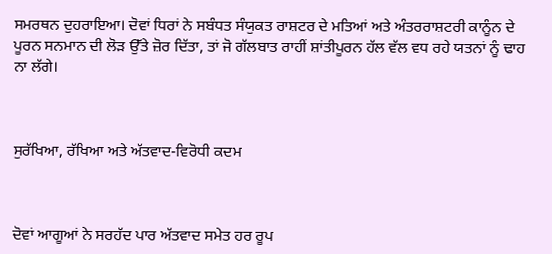ਸਮਰਥਨ ਦੁਹਰਾਇਆ। ਦੋਵਾਂ ਧਿਰਾਂ ਨੇ ਸਬੰਧਤ ਸੰਯੁਕਤ ਰਾਸ਼ਟਰ ਦੇ ਮਤਿਆਂ ਅਤੇ ਅੰਤਰਰਾਸ਼ਟਰੀ ਕਾਨੂੰਨ ਦੇ ਪੂਰਨ ਸਨਮਾਨ ਦੀ ਲੋੜ ਉੱਤੇ ਜ਼ੋਰ ਦਿੱਤਾ, ਤਾਂ ਜੋ ਗੱਲਬਾਤ ਰਾਹੀਂ ਸ਼ਾਂਤੀਪੂਰਨ ਹੱਲ ਵੱਲ ਵਧ ਰਹੇ ਯਤਨਾਂ ਨੂੰ ਢਾਹ ਨਾ ਲੱਗੇ।



ਸੁਰੱਖਿਆ, ਰੱਖਿਆ ਅਤੇ ਅੱਤਵਾਦ-ਵਿਰੋਧੀ ਕਦਮ



ਦੋਵਾਂ ਆਗੂਆਂ ਨੇ ਸਰਹੱਦ ਪਾਰ ਅੱਤਵਾਦ ਸਮੇਤ ਹਰ ਰੂਪ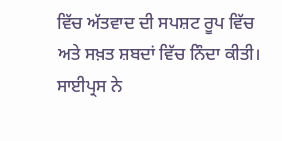ਵਿੱਚ ਅੱਤਵਾਦ ਦੀ ਸਪਸ਼ਟ ਰੂਪ ਵਿੱਚ ਅਤੇ ਸਖ਼ਤ ਸ਼ਬਦਾਂ ਵਿੱਚ ਨਿੰਦਾ ਕੀਤੀ। ਸਾਈਪ੍ਰਸ ਨੇ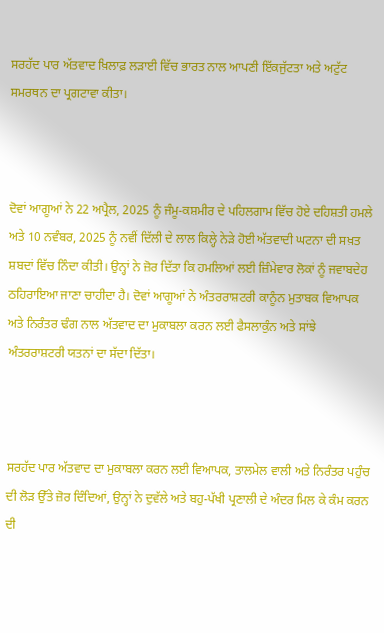ਸਰਹੱਦ ਪਾਰ ਅੱਤਵਾਦ ਖ਼ਿਲਾਫ਼ ਲੜਾਈ ਵਿੱਚ ਭਾਰਤ ਨਾਲ ਆਪਣੀ ਇੱਕਜੁੱਟਤਾ ਅਤੇ ਅਟੁੱਟ ਸਮਰਥਨ ਦਾ ਪ੍ਰਗਟਾਵਾ ਕੀਤਾ।



ਦੋਵਾਂ ਆਗੂਆਂ ਨੇ 22 ਅਪ੍ਰੈਲ, 2025 ਨੂੰ ਜੰਮੂ-ਕਸ਼ਮੀਰ ਦੇ ਪਹਿਲਗਾਮ ਵਿੱਚ ਹੋਏ ਦਹਿਸ਼ਤੀ ਹਮਲੇ ਅਤੇ 10 ਨਵੰਬਰ, 2025 ਨੂੰ ਨਵੀਂ ਦਿੱਲੀ ਦੇ ਲਾਲ ਕਿਲ੍ਹੇ ਨੇੜੇ ਹੋਈ ਅੱਤਵਾਦੀ ਘਟਨਾ ਦੀ ਸਖ਼ਤ ਸ਼ਬਦਾਂ ਵਿੱਚ ਨਿੰਦਾ ਕੀਤੀ। ਉਨ੍ਹਾਂ ਨੇ ਜ਼ੋਰ ਦਿੱਤਾ ਕਿ ਹਮਲਿਆਂ ਲਈ ਜ਼ਿੰਮੇਵਾਰ ਲੋਕਾਂ ਨੂੰ ਜਵਾਬਦੇਹ ਠਹਿਰਾਇਆ ਜਾਣਾ ਚਾਹੀਦਾ ਹੈ। ਦੋਵਾਂ ਆਗੂਆਂ ਨੇ ਅੰਤਰਰਾਸ਼ਟਰੀ ਕਾਨੂੰਨ ਮੁਤਾਬਕ ਵਿਆਪਕ ਅਤੇ ਨਿਰੰਤਰ ਢੰਗ ਨਾਲ ਅੱਤਵਾਦ ਦਾ ਮੁਕਾਬਲਾ ਕਰਨ ਲਈ ਫੈਸਲਾਕੁੰਨ ਅਤੇ ਸਾਂਝੇ ਅੰਤਰਰਾਸ਼ਟਰੀ ਯਤਨਾਂ ਦਾ ਸੱਦਾ ਦਿੱਤਾ।



ਸਰਹੱਦ ਪਾਰ ਅੱਤਵਾਦ ਦਾ ਮੁਕਾਬਲਾ ਕਰਨ ਲਈ ਵਿਆਪਕ, ਤਾਲਮੇਲ ਵਾਲੀ ਅਤੇ ਨਿਰੰਤਰ ਪਹੁੰਚ ਦੀ ਲੋੜ ਉੱਤੇ ਜ਼ੋਰ ਦਿੰਦਿਆਂ, ਉਨ੍ਹਾਂ ਨੇ ਦੁਵੱਲੇ ਅਤੇ ਬਹੁ-ਪੱਖੀ ਪ੍ਰਣਾਲੀ ਦੇ ਅੰਦਰ ਮਿਲ ਕੇ ਕੰਮ ਕਰਨ ਦੀ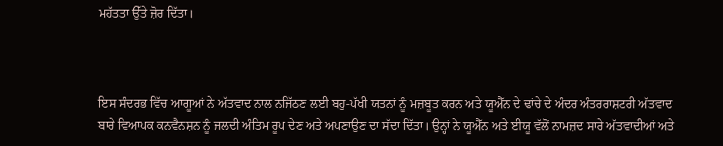ਮਹੱਤਤਾ ਉੱਤੇ ਜ਼ੋਰ ਦਿੱਤਾ।



ਇਸ ਸੰਦਰਭ ਵਿੱਚ ਆਗੂਆਂ ਨੇ ਅੱਤਵਾਦ ਨਾਲ ਨਜਿੱਠਣ ਲਈ ਬਹੁ-ਪੱਖੀ ਯਤਨਾਂ ਨੂੰ ਮਜ਼ਬੂਤ ਕਰਨ ਅਤੇ ਯੂਐੱਨ ਦੇ ਢਾਂਚੇ ਦੇ ਅੰਦਰ ਅੰਤਰਰਾਸ਼ਟਰੀ ਅੱਤਵਾਦ ਬਾਰੇ ਵਿਆਪਕ ਕਨਵੈਨਸ਼ਨ ਨੂੰ ਜਲਦੀ ਅੰਤਿਮ ਰੂਪ ਦੇਣ ਅਤੇ ਅਪਣਾਉਣ ਦਾ ਸੱਦਾ ਦਿੱਤਾ। ਉਨ੍ਹਾਂ ਨੇ ਯੂਐੱਨ ਅਤੇ ਈਯੂ ਵੱਲੋਂ ਨਾਮਜ਼ਦ ਸਾਰੇ ਅੱਤਵਾਦੀਆਂ ਅਤੇ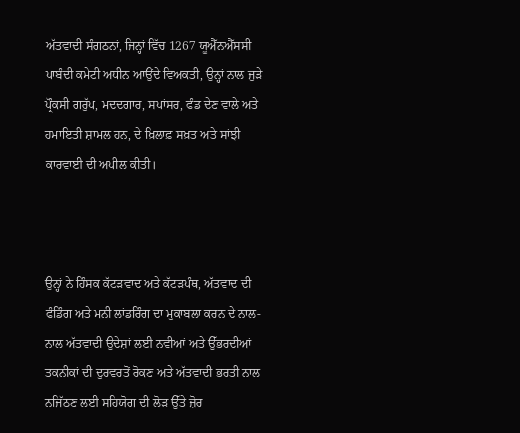ਅੱਤਵਾਦੀ ਸੰਗਠਨਾਂ, ਜਿਨ੍ਹਾਂ ਵਿੱਚ 1267 ਯੂਐੱਨਐੱਸਸੀ ਪਾਬੰਦੀ ਕਮੇਟੀ ਅਧੀਨ ਆਉਂਦੇ ਵਿਅਕਤੀ, ਉਨ੍ਹਾਂ ਨਾਲ ਜੁੜੇ ਪ੍ਰੌਕਸੀ ਗਰੁੱਪ, ਮਦਦਗਾਰ, ਸਪਾਂਸਰ, ਫੰਡ ਦੇਣ ਵਾਲੇ ਅਤੇ ਹਮਾਇਤੀ ਸ਼ਾਮਲ ਹਨ, ਦੇ ਖ਼ਿਲਾਫ਼ ਸਖ਼ਤ ਅਤੇ ਸਾਂਝੀ ਕਾਰਵਾਈ ਦੀ ਅਪੀਲ ਕੀਤੀ।



ਉਨ੍ਹਾਂ ਨੇ ਹਿੰਸਕ ਕੱਟੜਵਾਦ ਅਤੇ ਕੱਟੜਪੰਥ, ਅੱਤਵਾਦ ਦੀ ਫੰਡਿੰਗ ਅਤੇ ਮਨੀ ਲਾਂਡਰਿੰਗ ਦਾ ਮੁਕਾਬਲਾ ਕਰਨ ਦੇ ਨਾਲ-ਨਾਲ ਅੱਤਵਾਦੀ ਉਦੇਸ਼ਾਂ ਲਈ ਨਵੀਆਂ ਅਤੇ ਉੱਭਰਦੀਆਂ ਤਕਨੀਕਾਂ ਦੀ ਦੁਰਵਰਤੋਂ ਰੋਕਣ ਅਤੇ ਅੱਤਵਾਦੀ ਭਰਤੀ ਨਾਲ ਨਜਿੱਠਣ ਲਈ ਸਹਿਯੋਗ ਦੀ ਲੋੜ ਉੱਤੇ ਜ਼ੋਰ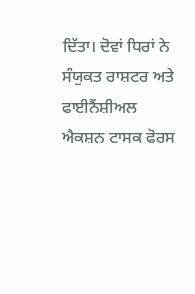ਦਿੱਤਾ। ਦੋਵਾਂ ਧਿਰਾਂ ਨੇ ਸੰਯੁਕਤ ਰਾਸ਼ਟਰ ਅਤੇ ਫਾਈਨੈਂਸ਼ੀਅਲ ਐਕਸ਼ਨ ਟਾਸਕ ਫੋਰਸ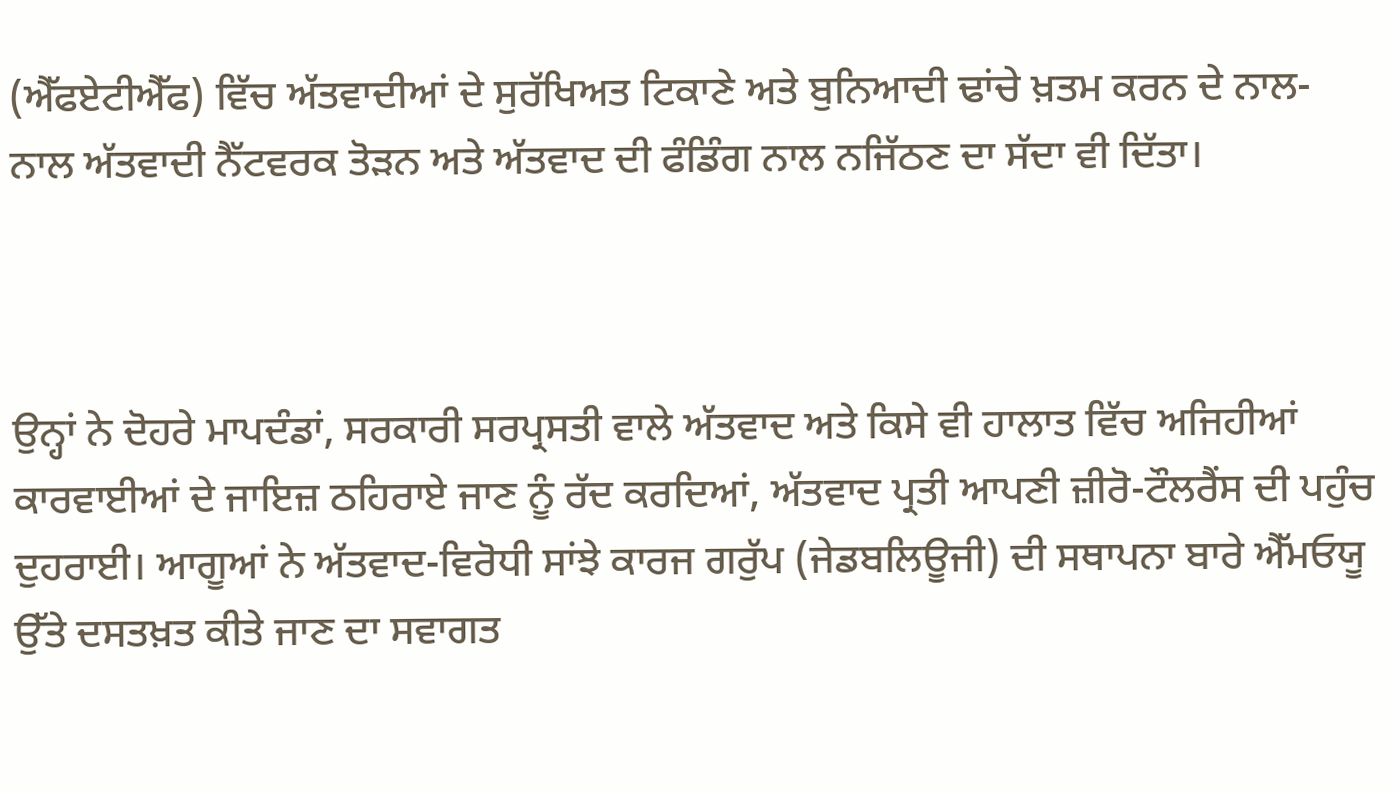(ਐੱਫਏਟੀਐੱਫ) ਵਿੱਚ ਅੱਤਵਾਦੀਆਂ ਦੇ ਸੁਰੱਖਿਅਤ ਟਿਕਾਣੇ ਅਤੇ ਬੁਨਿਆਦੀ ਢਾਂਚੇ ਖ਼ਤਮ ਕਰਨ ਦੇ ਨਾਲ-ਨਾਲ ਅੱਤਵਾਦੀ ਨੈੱਟਵਰਕ ਤੋੜਨ ਅਤੇ ਅੱਤਵਾਦ ਦੀ ਫੰਡਿੰਗ ਨਾਲ ਨਜਿੱਠਣ ਦਾ ਸੱਦਾ ਵੀ ਦਿੱਤਾ।



ਉਨ੍ਹਾਂ ਨੇ ਦੋਹਰੇ ਮਾਪਦੰਡਾਂ, ਸਰਕਾਰੀ ਸਰਪ੍ਰਸਤੀ ਵਾਲੇ ਅੱਤਵਾਦ ਅਤੇ ਕਿਸੇ ਵੀ ਹਾਲਾਤ ਵਿੱਚ ਅਜਿਹੀਆਂ ਕਾਰਵਾਈਆਂ ਦੇ ਜਾਇਜ਼ ਠਹਿਰਾਏ ਜਾਣ ਨੂੰ ਰੱਦ ਕਰਦਿਆਂ, ਅੱਤਵਾਦ ਪ੍ਰਤੀ ਆਪਣੀ ਜ਼ੀਰੋ-ਟੌਲਰੈਂਸ ਦੀ ਪਹੁੰਚ ਦੁਹਰਾਈ। ਆਗੂਆਂ ਨੇ ਅੱਤਵਾਦ-ਵਿਰੋਧੀ ਸਾਂਝੇ ਕਾਰਜ ਗਰੁੱਪ (ਜੇਡਬਲਿਊਜੀ) ਦੀ ਸਥਾਪਨਾ ਬਾਰੇ ਐੱਮਓਯੂ ਉੱਤੇ ਦਸਤਖ਼ਤ ਕੀਤੇ ਜਾਣ ਦਾ ਸਵਾਗਤ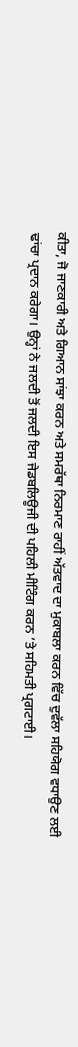ਕੀਤਾ, ਜੋ ਜਾਣਕਾਰੀ ਅਤੇ ਗਿਆਨ ਸਾਂਝਾ ਕਰਨ ਅਤੇ ਸਮਰੱਥਾ ਨਿਰਮਾਣ ਰਾਹੀਂ ਅੱਤਵਾਦ ਦਾ ਮੁਕਾਬਲਾ ਕਰਨ ਵਿੱਚ ਦੁਵੱਲਾ ਸਹਿਯੋਗ ਵਧਾਉਣ ਲਈ ਢਾਂਚਾ ਪ੍ਰਦਾਨ ਕਰੇਗਾ। ਉਨ੍ਹਾਂ ਨੇ ਜਲਦੀ ਤੋਂ ਜਲਦੀ ਇਸ ਜੇਡਬਲਿਊਜੀ ਦੀ ਪਹਿਲੀ ਮੀਟਿੰਗ ਕਰਨ ’ਤੇ ਸਹਿਮਤੀ ਪ੍ਰਗਟਾਈ।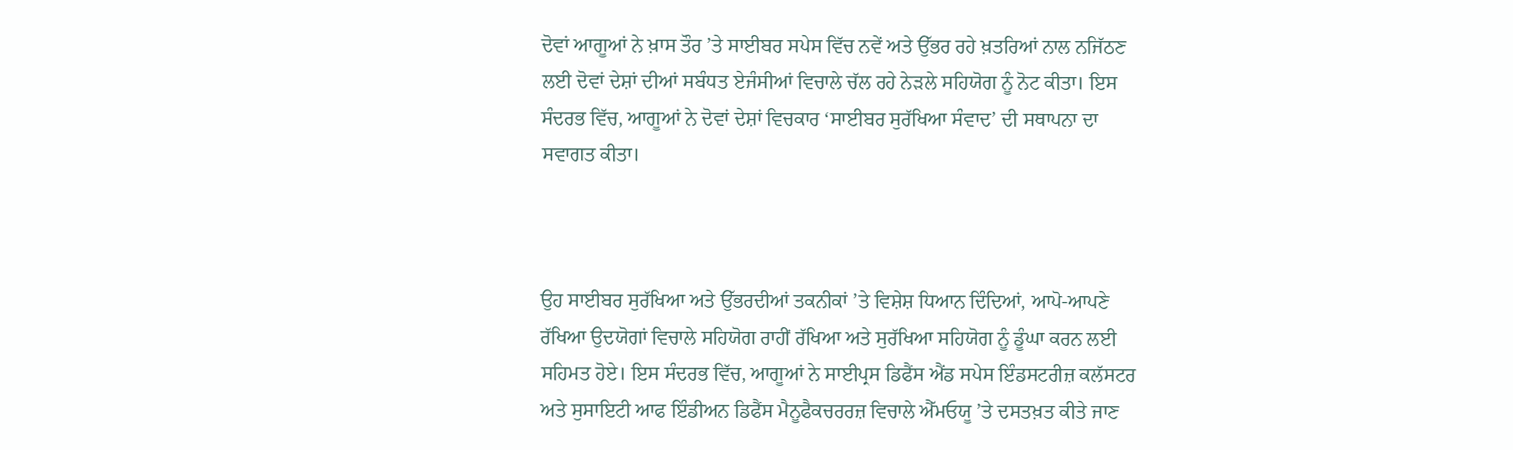ਦੋਵਾਂ ਆਗੂਆਂ ਨੇ ਖ਼ਾਸ ਤੌਰ ’ਤੇ ਸਾਈਬਰ ਸਪੇਸ ਵਿੱਚ ਨਵੇਂ ਅਤੇ ਉੱਭਰ ਰਹੇ ਖ਼ਤਰਿਆਂ ਨਾਲ ਨਜਿੱਠਣ ਲਈ ਦੋਵਾਂ ਦੇਸ਼ਾਂ ਦੀਆਂ ਸਬੰਧਤ ਏਜੰਸੀਆਂ ਵਿਚਾਲੇ ਚੱਲ ਰਹੇ ਨੇੜਲੇ ਸਹਿਯੋਗ ਨੂੰ ਨੋਟ ਕੀਤਾ। ਇਸ ਸੰਦਰਭ ਵਿੱਚ, ਆਗੂਆਂ ਨੇ ਦੋਵਾਂ ਦੇਸ਼ਾਂ ਵਿਚਕਾਰ ‘ਸਾਈਬਰ ਸੁਰੱਖਿਆ ਸੰਵਾਦ’ ਦੀ ਸਥਾਪਨਾ ਦਾ ਸਵਾਗਤ ਕੀਤਾ।



ਉਹ ਸਾਈਬਰ ਸੁਰੱਖਿਆ ਅਤੇ ਉੱਭਰਦੀਆਂ ਤਕਨੀਕਾਂ ’ਤੇ ਵਿਸ਼ੇਸ਼ ਧਿਆਨ ਦਿੰਦਿਆਂ, ਆਪੋ-ਆਪਣੇ ਰੱਖਿਆ ਉਦਯੋਗਾਂ ਵਿਚਾਲੇ ਸਹਿਯੋਗ ਰਾਹੀਂ ਰੱਖਿਆ ਅਤੇ ਸੁਰੱਖਿਆ ਸਹਿਯੋਗ ਨੂੰ ਡੂੰਘਾ ਕਰਨ ਲਈ ਸਹਿਮਤ ਹੋਏ। ਇਸ ਸੰਦਰਭ ਵਿੱਚ, ਆਗੂਆਂ ਨੇ ਸਾਈਪ੍ਰਸ ਡਿਫੈਂਸ ਐਂਡ ਸਪੇਸ ਇੰਡਸਟਰੀਜ਼ ਕਲੱਸਟਰ ਅਤੇ ਸੁਸਾਇਟੀ ਆਫ ਇੰਡੀਅਨ ਡਿਫੈਂਸ ਮੈਨੂਫੈਕਚਰਰਜ਼ ਵਿਚਾਲੇ ਐੱਮਓਯੂ ’ਤੇ ਦਸਤਖ਼ਤ ਕੀਤੇ ਜਾਣ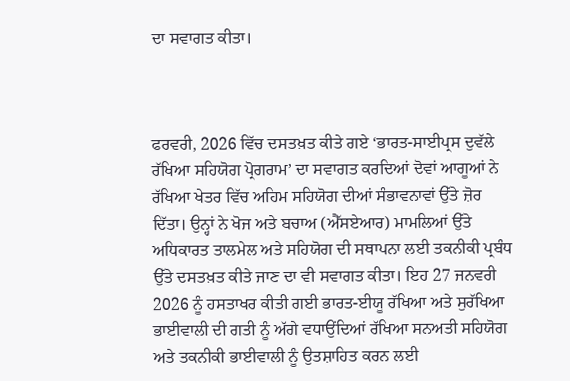ਦਾ ਸਵਾਗਤ ਕੀਤਾ।



ਫਰਵਰੀ, 2026 ਵਿੱਚ ਦਸਤਖ਼ਤ ਕੀਤੇ ਗਏ ‘ਭਾਰਤ-ਸਾਈਪ੍ਰਸ ਦੁਵੱਲੇ ਰੱਖਿਆ ਸਹਿਯੋਗ ਪ੍ਰੋਗਰਾਮ’ ਦਾ ਸਵਾਗਤ ਕਰਦਿਆਂ ਦੋਵਾਂ ਆਗੂਆਂ ਨੇ ਰੱਖਿਆ ਖੇਤਰ ਵਿੱਚ ਅਹਿਮ ਸਹਿਯੋਗ ਦੀਆਂ ਸੰਭਾਵਨਾਵਾਂ ਉੱਤੇ ਜ਼ੋਰ ਦਿੱਤਾ। ਉਨ੍ਹਾਂ ਨੇ ਖੋਜ ਅਤੇ ਬਚਾਅ (ਐੱਸਏਆਰ) ਮਾਮਲਿਆਂ ਉੱਤੇ ਅਧਿਕਾਰਤ ਤਾਲਮੇਲ ਅਤੇ ਸਹਿਯੋਗ ਦੀ ਸਥਾਪਨਾ ਲਈ ਤਕਨੀਕੀ ਪ੍ਰਬੰਧ ਉੱਤੇ ਦਸਤਖ਼ਤ ਕੀਤੇ ਜਾਣ ਦਾ ਵੀ ਸਵਾਗਤ ਕੀਤਾ। ਇਹ 27 ਜਨਵਰੀ 2026 ਨੂੰ ਹਸਤਾਖਰ ਕੀਤੀ ਗਈ ਭਾਰਤ-ਈਯੂ ਰੱਖਿਆ ਅਤੇ ਸੁਰੱਖਿਆ ਭਾਈਵਾਲੀ ਦੀ ਗਤੀ ਨੂੰ ਅੱਗੇ ਵਧਾਉਂਦਿਆਂ ਰੱਖਿਆ ਸਨਅਤੀ ਸਹਿਯੋਗ ਅਤੇ ਤਕਨੀਕੀ ਭਾਈਵਾਲੀ ਨੂੰ ਉਤਸ਼ਾਹਿਤ ਕਰਨ ਲਈ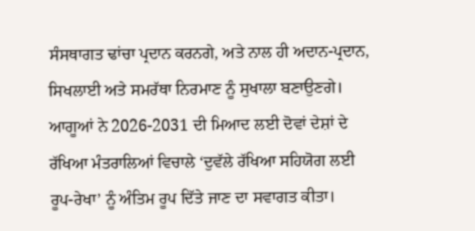ਸੰਸਥਾਗਤ ਢਾਂਚਾ ਪ੍ਰਦਾਨ ਕਰਨਗੇ, ਅਤੇ ਨਾਲ ਹੀ ਅਦਾਨ-ਪ੍ਰਦਾਨ, ਸਿਖਲਾਈ ਅਤੇ ਸਮਰੱਥਾ ਨਿਰਮਾਣ ਨੂੰ ਸੁਖਾਲਾ ਬਣਾਉਣਗੇ। ਆਗੂਆਂ ਨੇ 2026-2031 ਦੀ ਮਿਆਦ ਲਈ ਦੋਵਾਂ ਦੇਸ਼ਾਂ ਦੇ ਰੱਖਿਆ ਮੰਤਰਾਲਿਆਂ ਵਿਚਾਲੇ ‘ਦੁਵੱਲੇ ਰੱਖਿਆ ਸਹਿਯੋਗ ਲਈ ਰੂਪ-ਰੇਖਾ’ ਨੂੰ ਅੰਤਿਮ ਰੂਪ ਦਿੱਤੇ ਜਾਣ ਦਾ ਸਵਾਗਤ ਕੀਤਾ।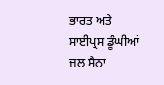ਭਾਰਤ ਅਤੇ ਸਾਈਪ੍ਰਸ ਡੂੰਘੀਆਂ ਜਲ ਸੈਨਾ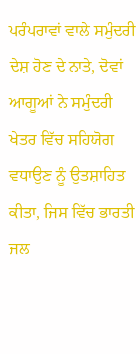ਪਰੰਪਰਾਵਾਂ ਵਾਲੇ ਸਮੁੰਦਰੀ ਦੇਸ਼ ਹੋਣ ਦੇ ਨਾਤੇ, ਦੋਵਾਂ ਆਗੂਆਂ ਨੇ ਸਮੁੰਦਰੀ ਖੇਤਰ ਵਿੱਚ ਸਹਿਯੋਗ ਵਧਾਉਣ ਨੂੰ ਉਤਸ਼ਾਹਿਤ ਕੀਤਾ, ਜਿਸ ਵਿੱਚ ਭਾਰਤੀ ਜਲ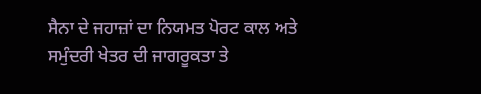ਸੈਨਾ ਦੇ ਜਹਾਜ਼ਾਂ ਦਾ ਨਿਯਮਤ ਪੋਰਟ ਕਾਲ ਅਤੇ ਸਮੁੰਦਰੀ ਖੇਤਰ ਦੀ ਜਾਗਰੂਕਤਾ ਤੇ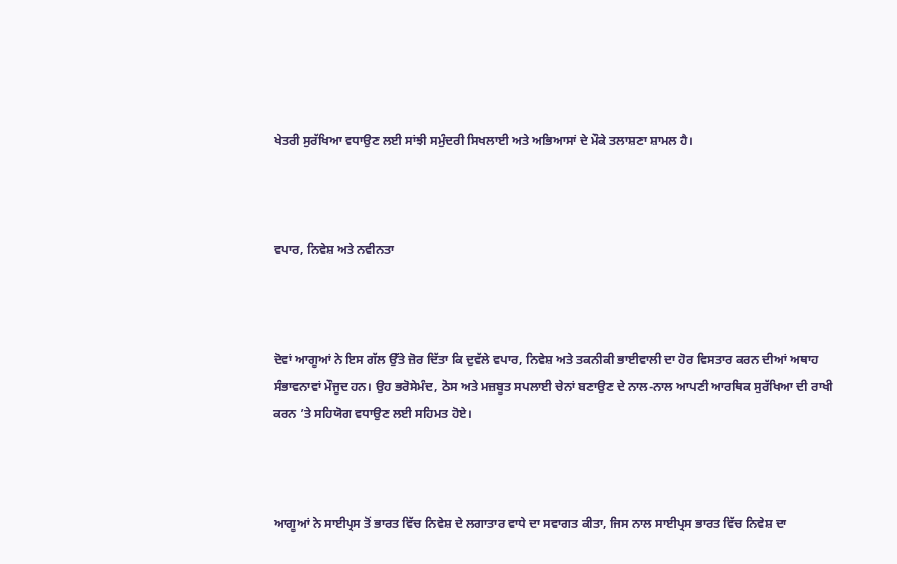ਖੇਤਰੀ ਸੁਰੱਖਿਆ ਵਧਾਉਣ ਲਈ ਸਾਂਝੀ ਸਮੁੰਦਰੀ ਸਿਖਲਾਈ ਅਤੇ ਅਭਿਆਸਾਂ ਦੇ ਮੌਕੇ ਤਲਾਸ਼ਣਾ ਸ਼ਾਮਲ ਹੈ।



ਵਪਾਰ, ਨਿਵੇਸ਼ ਅਤੇ ਨਵੀਨਤਾ



ਦੋਵਾਂ ਆਗੂਆਂ ਨੇ ਇਸ ਗੱਲ ਉੱਤੇ ਜ਼ੋਰ ਦਿੱਤਾ ਕਿ ਦੁਵੱਲੇ ਵਪਾਰ, ਨਿਵੇਸ਼ ਅਤੇ ਤਕਨੀਕੀ ਭਾਈਵਾਲੀ ਦਾ ਹੋਰ ਵਿਸਤਾਰ ਕਰਨ ਦੀਆਂ ਅਥਾਹ ਸੰਭਾਵਨਾਵਾਂ ਮੌਜੂਦ ਹਨ। ਉਹ ਭਰੋਸੇਮੰਦ, ਠੋਸ ਅਤੇ ਮਜ਼ਬੂਤ ਸਪਲਾਈ ਚੇਨਾਂ ਬਣਾਉਣ ਦੇ ਨਾਲ-ਨਾਲ ਆਪਣੀ ਆਰਥਿਕ ਸੁਰੱਖਿਆ ਦੀ ਰਾਖੀ ਕਰਨ ’ਤੇ ਸਹਿਯੋਗ ਵਧਾਉਣ ਲਈ ਸਹਿਮਤ ਹੋਏ।



ਆਗੂਆਂ ਨੇ ਸਾਈਪ੍ਰਸ ਤੋਂ ਭਾਰਤ ਵਿੱਚ ਨਿਵੇਸ਼ ਦੇ ਲਗਾਤਾਰ ਵਾਧੇ ਦਾ ਸਵਾਗਤ ਕੀਤਾ, ਜਿਸ ਨਾਲ ਸਾਈਪ੍ਰਸ ਭਾਰਤ ਵਿੱਚ ਨਿਵੇਸ਼ ਦਾ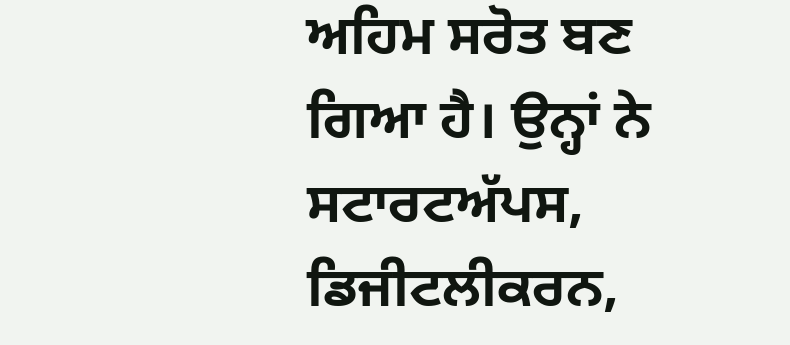ਅਹਿਮ ਸਰੋਤ ਬਣ ਗਿਆ ਹੈ। ਉਨ੍ਹਾਂ ਨੇ ਸਟਾਰਟਅੱਪਸ, ਡਿਜੀਟਲੀਕਰਨ,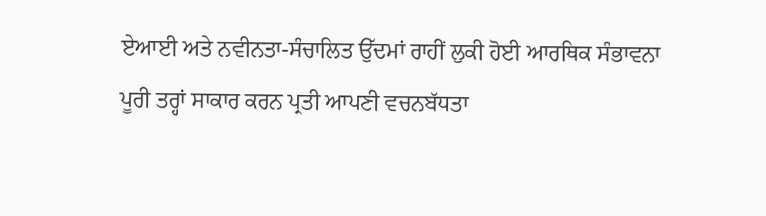ਏਆਈ ਅਤੇ ਨਵੀਨਤਾ-ਸੰਚਾਲਿਤ ਉੱਦਮਾਂ ਰਾਹੀਂ ਲੁਕੀ ਹੋਈ ਆਰਥਿਕ ਸੰਭਾਵਨਾ ਪੂਰੀ ਤਰ੍ਹਾਂ ਸਾਕਾਰ ਕਰਨ ਪ੍ਰਤੀ ਆਪਣੀ ਵਚਨਬੱਧਤਾ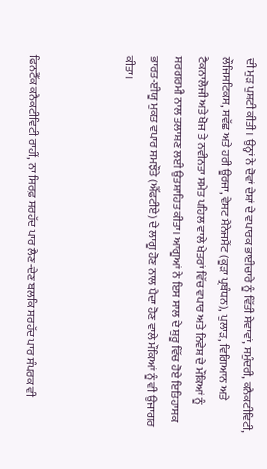ਦੀ ਮੁੜ ਪੁਸ਼ਟੀ ਕੀਤੀ। ਉਨ੍ਹਾਂ ਨੇ ਦੋਵਾਂ ਦੇਸ਼ਾਂ ਦੇ ਵਪਾਰਕ ਭਾਈਚਾਰੇ ਨੂੰ ਵਿੱਤੀ ਸੇਵਾਵਾਂ, ਸਮੁੰਦਰੀ, ਕਨੈਕਟੀਵਿਟੀ, ਲੌਜਿਸਟਿਕਸ, ਸਵੱਛ ਅਤੇ ਹਰੀ ਊਰਜਾ, ਵੇਸਟ ਮੈਨੇਜਮੈਂਟ (ਕੂੜਾ ਪ੍ਰਬੰਧਨ), ਪੁਲਾੜ, ਵਿਗਿਆਨ ਅਤੇ ਟੈਕਨਾਲੋਜੀ ਅਤੇ ਖੋਜ ਤੇ ਨਵੀਨਤਾ ਸਮੇਤ ਪਹਿਲ ਵਾਲੇ ਖੇਤਰਾਂ ਵਿੱਚ ਵਪਾਰ ਅਤੇ ਨਿਵੇਸ਼ ਦੇ ਮੌਕਿਆਂ ਨੂੰ ਸਰਗਰਮੀ ਨਾਲ ਤਲਾਸ਼ਣ ਲਈ ਉਤਸ਼ਾਹਿਤ ਕੀਤਾ। ਆਗੂਆਂ ਨੇ ਇਸ ਸਾਲ ਦੇ ਸ਼ੁਰੂ ਵਿੱਚ ਹੋਏ ਇਤਿਹਾਸਕ ਭਾਰਤ-ਈਯੂ ਮੁਕਤ ਵਪਾਰ ਸਮਝੌਤੇ (ਐੱਫਟੀਏ) ਦੇ ਲਾਗੂ ਹੋਣ ਨਾਲ ਪੈਦਾ ਹੋਣ ਵਾਲੇ ਮੌਕਿਆਂ ਨੂੰ ਵੀ ਉਜਾਗਰ ਕੀਤਾ।



ਫਿਨਟੈੱਕ ਕਨੈਕਟੀਵਿਟੀ ਰਾਹੀਂ, ਨਾ ਸਿਰਫ਼ ਸਰਹੱਦ ਪਾਰ ਲੈਣ-ਦੇਣ ਬਲਕਿ ਸਰਹੱਦ ਪਾਰ ਸੰਪਰਕ ਵੀ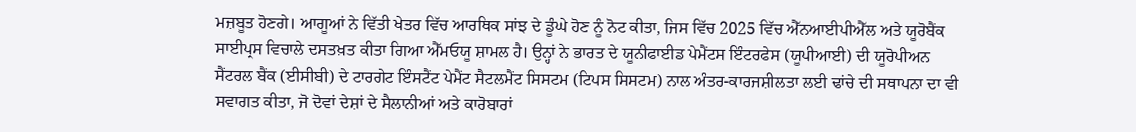ਮਜ਼ਬੂਤ ਹੋਣਗੇ। ਆਗੂਆਂ ਨੇ ਵਿੱਤੀ ਖੇਤਰ ਵਿੱਚ ਆਰਥਿਕ ਸਾਂਝ ਦੇ ਡੂੰਘੇ ਹੋਣ ਨੂੰ ਨੋਟ ਕੀਤਾ, ਜਿਸ ਵਿੱਚ 2025 ਵਿੱਚ ਐੱਨਆਈਪੀਐੱਲ ਅਤੇ ਯੂਰੋਬੈਂਕ ਸਾਈਪ੍ਰਸ ਵਿਚਾਲੇ ਦਸਤਖ਼ਤ ਕੀਤਾ ਗਿਆ ਐੱਮਓਯੂ ਸ਼ਾਮਲ ਹੈ। ਉਨ੍ਹਾਂ ਨੇ ਭਾਰਤ ਦੇ ਯੂਨੀਫਾਈਡ ਪੇਮੈਂਟਸ ਇੰਟਰਫੇਸ (ਯੂਪੀਆਈ) ਦੀ ਯੂਰੋਪੀਅਨ ਸੈਂਟਰਲ ਬੈਂਕ (ਈਸੀਬੀ) ਦੇ ਟਾਰਗੇਟ ਇੰਸਟੈਂਟ ਪੇਮੈਂਟ ਸੈਟਲਮੈਂਟ ਸਿਸਟਮ (ਟਿਪਸ ਸਿਸਟਮ) ਨਾਲ ਅੰਤਰ-ਕਾਰਜਸ਼ੀਲਤਾ ਲਈ ਢਾਂਚੇ ਦੀ ਸਥਾਪਨਾ ਦਾ ਵੀ ਸਵਾਗਤ ਕੀਤਾ, ਜੋ ਦੋਵਾਂ ਦੇਸ਼ਾਂ ਦੇ ਸੈਲਾਨੀਆਂ ਅਤੇ ਕਾਰੋਬਾਰਾਂ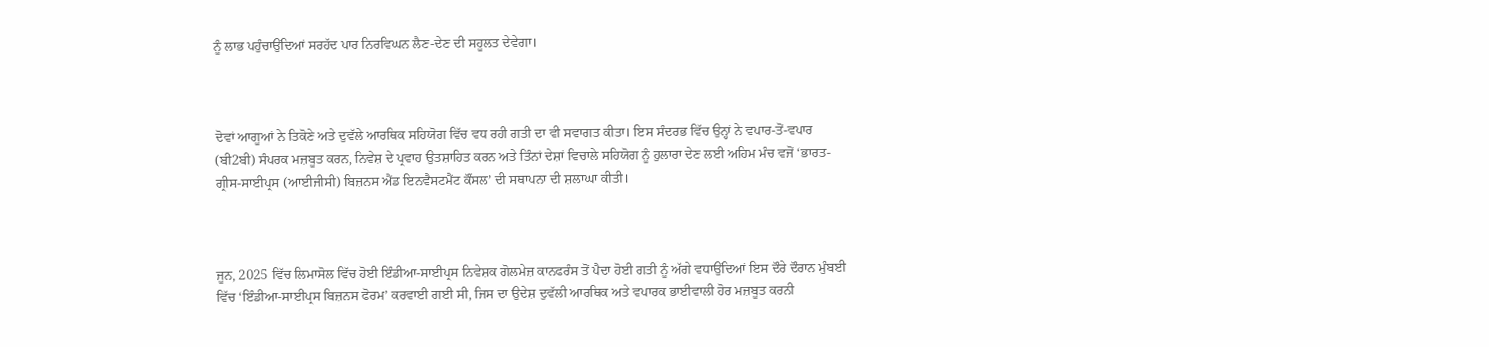ਨੂੰ ਲਾਭ ਪਹੁੰਚਾਉਂਦਿਆਂ ਸਰਹੱਦ ਪਾਰ ਨਿਰਵਿਘਨ ਲੈਣ-ਦੇਣ ਦੀ ਸਹੂਲਤ ਦੇਵੇਗਾ।



ਦੋਵਾਂ ਆਗੂਆਂ ਨੇ ਤਿਕੋਣੇ ਅਤੇ ਦੁਵੱਲੇ ਆਰਥਿਕ ਸਹਿਯੋਗ ਵਿੱਚ ਵਧ ਰਹੀ ਗਤੀ ਦਾ ਵੀ ਸਵਾਗਤ ਕੀਤਾ। ਇਸ ਸੰਦਰਭ ਵਿੱਚ ਉਨ੍ਹਾਂ ਨੇ ਵਪਾਰ-ਤੋਂ-ਵਪਾਰ (ਬੀ2ਬੀ) ਸੰਪਰਕ ਮਜ਼ਬੂਤ ਕਰਨ, ਨਿਵੇਸ਼ ਦੇ ਪ੍ਰਵਾਹ ਉਤਸ਼ਾਹਿਤ ਕਰਨ ਅਤੇ ਤਿੰਨਾਂ ਦੇਸ਼ਾਂ ਵਿਚਾਲੇ ਸਹਿਯੋਗ ਨੂੰ ਹੁਲਾਰਾ ਦੇਣ ਲਈ ਅਹਿਮ ਮੰਚ ਵਜੋਂ ‘ਭਾਰਤ-ਗ੍ਰੀਸ-ਸਾਈਪ੍ਰਸ (ਆਈਜੀਸੀ) ਬਿਜ਼ਨਸ ਐਂਡ ਇਨਵੈਸਟਮੈਂਟ ਕੌਂਸਲ’ ਦੀ ਸਥਾਪਨਾ ਦੀ ਸ਼ਲਾਘਾ ਕੀਤੀ।



ਜੂਨ, 2025 ਵਿੱਚ ਲਿਮਾਸੋਲ ਵਿੱਚ ਹੋਈ ਇੰਡੀਆ-ਸਾਈਪ੍ਰਸ ਨਿਵੇਸ਼ਕ ਗੋਲਮੇਜ਼ ਕਾਨਫਰੰਸ ਤੋਂ ਪੈਦਾ ਹੋਈ ਗਤੀ ਨੂੰ ਅੱਗੇ ਵਧਾਉਂਦਿਆਂ ਇਸ ਦੌਰੇ ਦੌਰਾਨ ਮੁੰਬਈ ਵਿੱਚ ‘ਇੰਡੀਆ-ਸਾਈਪ੍ਰਸ ਬਿਜ਼ਨਸ ਫੋਰਮ’ ਕਰਵਾਈ ਗਈ ਸੀ, ਜਿਸ ਦਾ ਉਦੇਸ਼ ਦੁਵੱਲੀ ਆਰਥਿਕ ਅਤੇ ਵਪਾਰਕ ਭਾਈਵਾਲੀ ਹੋਰ ਮਜ਼ਬੂਤ ਕਰਨੀ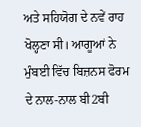ਅਤੇ ਸਹਿਯੋਗ ਦੇ ਨਵੇਂ ਰਾਹ ਖੋਲ੍ਹਣਾ ਸੀ। ਆਗੂਆਂ ਨੇ ਮੁੰਬਈ ਵਿੱਚ ਬਿਜ਼ਨਸ ਫੋਰਮ ਦੇ ਨਾਲ-ਨਾਲ ਬੀ2ਬੀ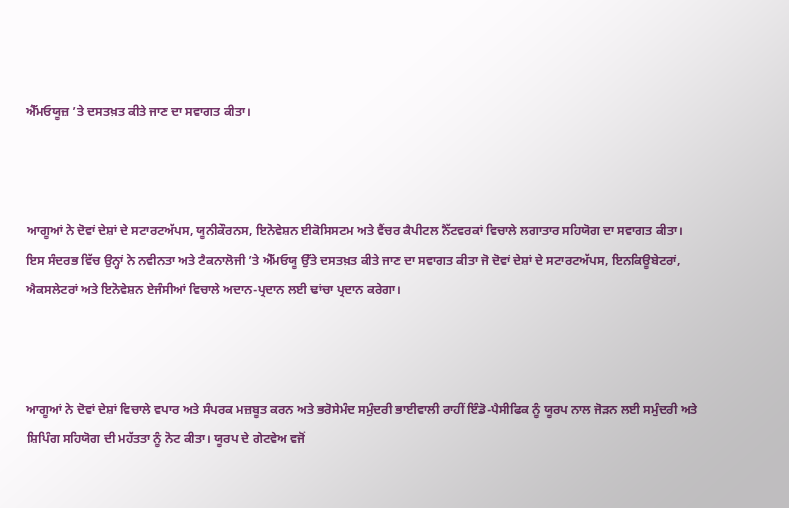ਐੱਮਓਯੂਜ਼ ’ਤੇ ਦਸਤਖ਼ਤ ਕੀਤੇ ਜਾਣ ਦਾ ਸਵਾਗਤ ਕੀਤਾ।



ਆਗੂਆਂ ਨੇ ਦੋਵਾਂ ਦੇਸ਼ਾਂ ਦੇ ਸਟਾਰਟਅੱਪਸ, ਯੂਨੀਕੌਰਨਸ, ਇਨੋਵੇਸ਼ਨ ਈਕੋਸਿਸਟਮ ਅਤੇ ਵੈਂਚਰ ਕੈਪੀਟਲ ਨੈੱਟਵਰਕਾਂ ਵਿਚਾਲੇ ਲਗਾਤਾਰ ਸਹਿਯੋਗ ਦਾ ਸਵਾਗਤ ਕੀਤਾ। ਇਸ ਸੰਦਰਭ ਵਿੱਚ ਉਨ੍ਹਾਂ ਨੇ ਨਵੀਨਤਾ ਅਤੇ ਟੈਕਨਾਲੋਜੀ ’ਤੇ ਐੱਮਓਯੂ ਉੱਤੇ ਦਸਤਖ਼ਤ ਕੀਤੇ ਜਾਣ ਦਾ ਸਵਾਗਤ ਕੀਤਾ ਜੋ ਦੋਵਾਂ ਦੇਸ਼ਾਂ ਦੇ ਸਟਾਰਟਅੱਪਸ, ਇਨਕਿਊਬੇਟਰਾਂ, ਐਕਸਲੇਟਰਾਂ ਅਤੇ ਇਨੋਵੇਸ਼ਨ ਏਜੰਸੀਆਂ ਵਿਚਾਲੇ ਅਦਾਨ-ਪ੍ਰਦਾਨ ਲਈ ਢਾਂਚਾ ਪ੍ਰਦਾਨ ਕਰੇਗਾ।



ਆਗੂਆਂ ਨੇ ਦੋਵਾਂ ਦੇਸ਼ਾਂ ਵਿਚਾਲੇ ਵਪਾਰ ਅਤੇ ਸੰਪਰਕ ਮਜ਼ਬੂਤ ਕਰਨ ਅਤੇ ਭਰੋਸੇਮੰਦ ਸਮੁੰਦਰੀ ਭਾਈਵਾਲੀ ਰਾਹੀਂ ਇੰਡੋ-ਪੈਸੀਫਿਕ ਨੂੰ ਯੂਰਪ ਨਾਲ ਜੋੜਨ ਲਈ ਸਮੁੰਦਰੀ ਅਤੇ ਸ਼ਿਪਿੰਗ ਸਹਿਯੋਗ ਦੀ ਮਹੱਤਤਾ ਨੂੰ ਨੋਟ ਕੀਤਾ। ਯੂਰਪ ਦੇ ਗੇਟਵੇਅ ਵਜੋਂ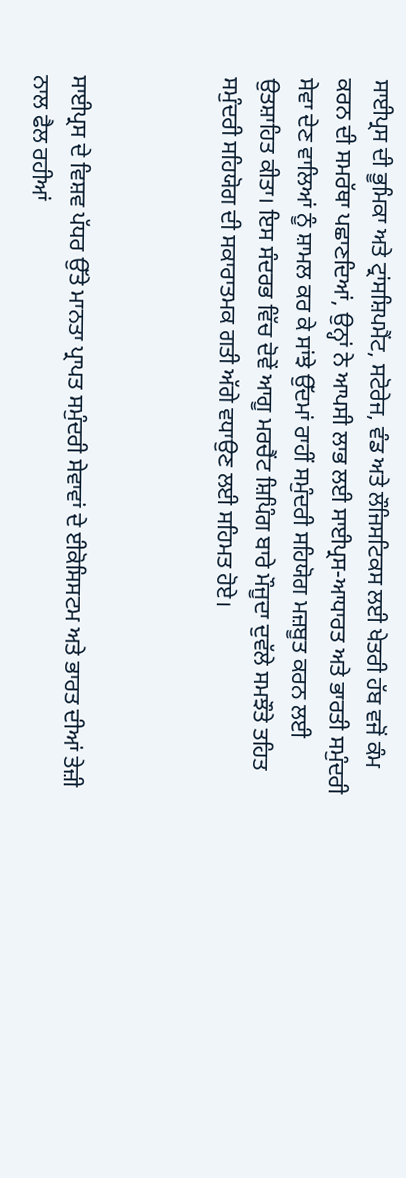ਸਾਈਪ੍ਰਸ ਦੀ ਭੂਮਿਕਾ ਅਤੇ ਟ੍ਰਾਂਸਸ਼ਿਪਮੈਂਟ, ਸਟੋਰੇਜ, ਵੰਡ ਅਤੇ ਲੌਜਿਸਟਿਕਸ ਲਈ ਖੇਤਰੀ ਹੱਬ ਵਜੋਂ ਕੰਮ ਕਰਨ ਦੀ ਸਮਰੱਥਾ ਪਛਾਣਦਿਆਂ, ਉਨ੍ਹਾਂ ਨੇ ਆਪਸੀ ਲਾਭ ਲਈ ਸਾਈਪ੍ਰਸ-ਆਧਾਰਤ ਅਤੇ ਭਾਰਤੀ ਸਮੁੰਦਰੀ ਸੇਵਾ ਦੇਣ ਵਾਲਿਆਂ ਨੂੰ ਸ਼ਾਮਲ ਕਰ ਕੇ ਸਾਂਝੇ ਉੱਦਮਾਂ ਰਾਹੀਂ ਸਮੁੰਦਰੀ ਸਹਿਯੋਗ ਮਜ਼ਬੂਤ ਕਰਨ ਲਈ ਉਤਸ਼ਾਹਿਤ ਕੀਤਾ। ਇਸ ਸੰਦਰਭ ਵਿੱਚ ਦੋਵੇਂ ਆਗੂ ਮਰਚੈਂਟ ਸ਼ਿਪਿੰਗ ਬਾਰੇ ਮੌਜੂਦਾ ਦੁਵੱਲੇ ਸਮਝੌਤੇ ਤਹਿਤ ਸਮੁੰਦਰੀ ਸਹਿਯੋਗ ਦੀ ਸਕਾਰਾਤਮਕ ਗਤੀ ਅੱਗੇ ਵਧਾਉਣ ਲਈ ਸਹਿਮਤ ਹੋਏ।



ਸਾਈਪ੍ਰਸ ਦੇ ਵਿਸ਼ਵ ਪੱਧਰ ਉੱਤੇ ਮਾਨਤਾ ਪ੍ਰਾਪਤ ਸਮੁੰਦਰੀ ਸੇਵਾਵਾਂ ਦੇ ਈਕੋਸਿਸਟਮ ਅਤੇ ਭਾਰਤ ਦੀਆਂ ਤੇਜ਼ੀ ਨਾਲ ਫੈਲ ਰਹੀਆਂ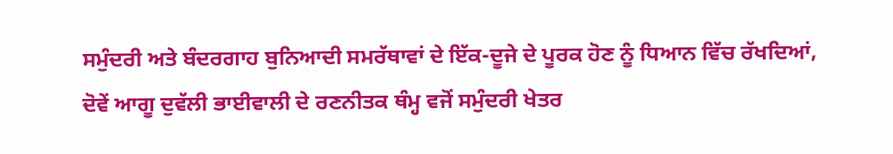ਸਮੁੰਦਰੀ ਅਤੇ ਬੰਦਰਗਾਹ ਬੁਨਿਆਦੀ ਸਮਰੱਥਾਵਾਂ ਦੇ ਇੱਕ-ਦੂਜੇ ਦੇ ਪੂਰਕ ਹੋਣ ਨੂੰ ਧਿਆਨ ਵਿੱਚ ਰੱਖਦਿਆਂ, ਦੋਵੇਂ ਆਗੂ ਦੁਵੱਲੀ ਭਾਈਵਾਲੀ ਦੇ ਰਣਨੀਤਕ ਥੰਮ੍ਹ ਵਜੋਂ ਸਮੁੰਦਰੀ ਖੇਤਰ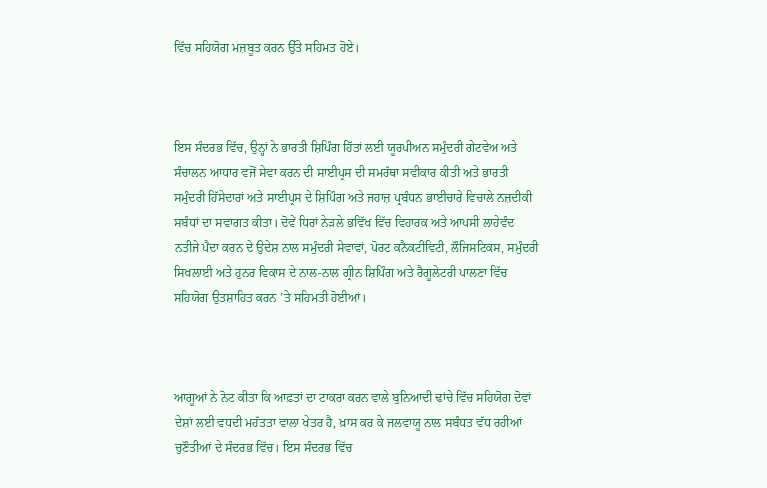ਵਿੱਚ ਸਹਿਯੋਗ ਮਜ਼ਬੂਤ ਕਰਨ ਉੱਤੇ ਸਹਿਮਤ ਹੋਏ।



ਇਸ ਸੰਦਰਭ ਵਿੱਚ, ਉਨ੍ਹਾਂ ਨੇ ਭਾਰਤੀ ਸ਼ਿਪਿੰਗ ਹਿੱਤਾਂ ਲਈ ਯੂਰਪੀਅਨ ਸਮੁੰਦਰੀ ਗੇਟਵੇਅ ਅਤੇ ਸੰਚਾਲਨ ਆਧਾਰ ਵਜੋਂ ਸੇਵਾ ਕਰਨ ਦੀ ਸਾਈਪ੍ਰਸ ਦੀ ਸਮਰੱਥਾ ਸਵੀਕਾਰ ਕੀਤੀ ਅਤੇ ਭਾਰਤੀ ਸਮੁੰਦਰੀ ਹਿੱਸੇਦਾਰਾਂ ਅਤੇ ਸਾਈਪ੍ਰਸ ਦੇ ਸ਼ਿਪਿੰਗ ਅਤੇ ਜਹਾਜ਼ ਪ੍ਰਬੰਧਨ ਭਾਈਚਾਰੇ ਵਿਚਾਲੇ ਨਜ਼ਦੀਕੀ ਸਬੰਧਾਂ ਦਾ ਸਵਾਗਤ ਕੀਤਾ। ਦੋਵੇਂ ਧਿਰਾਂ ਨੇੜਲੇ ਭਵਿੱਖ ਵਿੱਚ ਵਿਹਾਰਕ ਅਤੇ ਆਪਸੀ ਲਾਹੇਵੰਦ ਨਤੀਜੇ ਪੈਦਾ ਕਰਨ ਦੇ ਉਦੇਸ਼ ਨਾਲ ਸਮੁੰਦਰੀ ਸੇਵਾਵਾਂ, ਪੋਰਟ ਕਨੈਕਟੀਵਿਟੀ, ਲੌਜਿਸਟਿਕਸ, ਸਮੁੰਦਰੀ ਸਿਖਲਾਈ ਅਤੇ ਹੁਨਰ ਵਿਕਾਸ ਦੇ ਨਾਲ-ਨਾਲ ਗ੍ਰੀਨ ਸ਼ਿਪਿੰਗ ਅਤੇ ਰੈਗੂਲੇਟਰੀ ਪਾਲਣਾ ਵਿੱਚ ਸਹਿਯੋਗ ਉਤਸ਼ਾਹਿਤ ਕਰਨ ’ਤੇ ਸਹਿਮਤੀ ਹੋਈਆਂ।



ਆਗੂਆਂ ਨੇ ਨੋਟ ਕੀਤਾ ਕਿ ਆਫ਼ਤਾਂ ਦਾ ਟਾਕਰਾ ਕਰਨ ਵਾਲੇ ਬੁਨਿਆਦੀ ਢਾਂਚੇ ਵਿੱਚ ਸਹਿਯੋਗ ਦੋਵਾਂ ਦੇਸ਼ਾਂ ਲਈ ਵਧਦੀ ਮਹੱਤਤਾ ਵਾਲਾ ਖੇਤਰ ਹੈ, ਖ਼ਾਸ ਕਰ ਕੇ ਜਲਵਾਯੂ ਨਾਲ ਸਬੰਧਤ ਵੱਧ ਰਹੀਆਂ ਚੁਣੌਤੀਆਂ ਦੇ ਸੰਦਰਭ ਵਿੱਚ। ਇਸ ਸੰਦਰਭ ਵਿੱਚ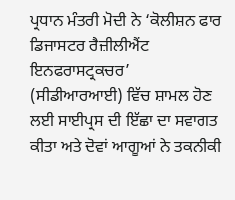ਪ੍ਰਧਾਨ ਮੰਤਰੀ ਮੋਦੀ ਨੇ ‘ਕੋਲੀਸ਼ਨ ਫਾਰ ਡਿਜਾਸਟਰ ਰੈਜ਼ੀਲੀਐਂਟ ਇਨਫਰਾਸਟ੍ਰਕਚਰ’ (ਸੀਡੀਆਰਆਈ) ਵਿੱਚ ਸ਼ਾਮਲ ਹੋਣ ਲਈ ਸਾਈਪ੍ਰਸ ਦੀ ਇੱਛਾ ਦਾ ਸਵਾਗਤ ਕੀਤਾ ਅਤੇ ਦੋਵਾਂ ਆਗੂਆਂ ਨੇ ਤਕਨੀਕੀ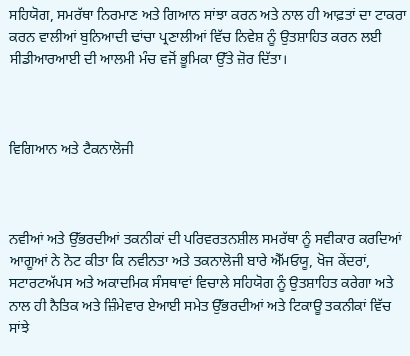ਸਹਿਯੋਗ, ਸਮਰੱਥਾ ਨਿਰਮਾਣ ਅਤੇ ਗਿਆਨ ਸਾਂਝਾ ਕਰਨ ਅਤੇ ਨਾਲ ਹੀ ਆਫ਼ਤਾਂ ਦਾ ਟਾਕਰਾ ਕਰਨ ਵਾਲੀਆਂ ਬੁਨਿਆਦੀ ਢਾਂਚਾ ਪ੍ਰਣਾਲੀਆਂ ਵਿੱਚ ਨਿਵੇਸ਼ ਨੂੰ ਉਤਸ਼ਾਹਿਤ ਕਰਨ ਲਈ ਸੀਡੀਆਰਆਈ ਦੀ ਆਲਮੀ ਮੰਚ ਵਜੋਂ ਭੂਮਿਕਾ ਉੱਤੇ ਜ਼ੋਰ ਦਿੱਤਾ।



ਵਿਗਿਆਨ ਅਤੇ ਟੈਕਨਾਲੋਜੀ



ਨਵੀਆਂ ਅਤੇ ਉੱਭਰਦੀਆਂ ਤਕਨੀਕਾਂ ਦੀ ਪਰਿਵਰਤਨਸ਼ੀਲ ਸਮਰੱਥਾ ਨੂੰ ਸਵੀਕਾਰ ਕਰਦਿਆਂ ਆਗੂਆਂ ਨੇ ਨੋਟ ਕੀਤਾ ਕਿ ਨਵੀਨਤਾ ਅਤੇ ਤਕਨਾਲੋਜੀ ਬਾਰੇ ਐੱਮਓਯੂ, ਖੋਜ ਕੇਂਦਰਾਂ, ਸਟਾਰਟਅੱਪਸ ਅਤੇ ਅਕਾਦਮਿਕ ਸੰਸਥਾਵਾਂ ਵਿਚਾਲੇ ਸਹਿਯੋਗ ਨੂੰ ਉਤਸ਼ਾਹਿਤ ਕਰੇਗਾ ਅਤੇ ਨਾਲ ਹੀ ਨੈਤਿਕ ਅਤੇ ਜ਼ਿੰਮੇਵਾਰ ਏਆਈ ਸਮੇਤ ਉੱਭਰਦੀਆਂ ਅਤੇ ਟਿਕਾਊ ਤਕਨੀਕਾਂ ਵਿੱਚ ਸਾਂਝੇ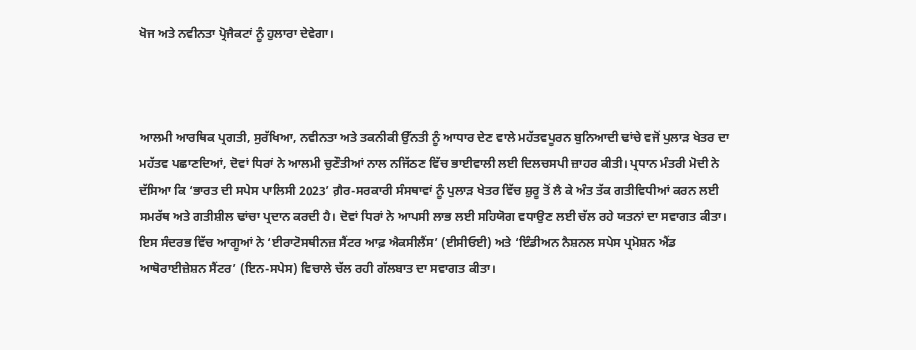ਖੋਜ ਅਤੇ ਨਵੀਨਤਾ ਪ੍ਰੋਜੈਕਟਾਂ ਨੂੰ ਹੁਲਾਰਾ ਦੇਵੇਗਾ।



ਆਲਮੀ ਆਰਥਿਕ ਪ੍ਰਗਤੀ, ਸੁਰੱਖਿਆ, ਨਵੀਨਤਾ ਅਤੇ ਤਕਨੀਕੀ ਉੱਨਤੀ ਨੂੰ ਆਧਾਰ ਦੇਣ ਵਾਲੇ ਮਹੱਤਵਪੂਰਨ ਬੁਨਿਆਦੀ ਢਾਂਚੇ ਵਜੋਂ ਪੁਲਾੜ ਖੇਤਰ ਦਾ ਮਹੱਤਵ ਪਛਾਣਦਿਆਂ, ਦੋਵਾਂ ਧਿਰਾਂ ਨੇ ਆਲਮੀ ਚੁਣੌਤੀਆਂ ਨਾਲ ਨਜਿੱਠਣ ਵਿੱਚ ਭਾਈਵਾਲੀ ਲਈ ਦਿਲਚਸਪੀ ਜ਼ਾਹਰ ਕੀਤੀ। ਪ੍ਰਧਾਨ ਮੰਤਰੀ ਮੋਦੀ ਨੇ ਦੱਸਿਆ ਕਿ ‘ਭਾਰਤ ਦੀ ਸਪੇਸ ਪਾਲਿਸੀ 2023’ ਗ਼ੈਰ-ਸਰਕਾਰੀ ਸੰਸਥਾਵਾਂ ਨੂੰ ਪੁਲਾੜ ਖੇਤਰ ਵਿੱਚ ਸ਼ੁਰੂ ਤੋਂ ਲੈ ਕੇ ਅੰਤ ਤੱਕ ਗਤੀਵਿਧੀਆਂ ਕਰਨ ਲਈ ਸਮਰੱਥ ਅਤੇ ਗਤੀਸ਼ੀਲ ਢਾਂਚਾ ਪ੍ਰਦਾਨ ਕਰਦੀ ਹੈ। ਦੋਵਾਂ ਧਿਰਾਂ ਨੇ ਆਪਸੀ ਲਾਭ ਲਈ ਸਹਿਯੋਗ ਵਧਾਉਣ ਲਈ ਚੱਲ ਰਹੇ ਯਤਨਾਂ ਦਾ ਸਵਾਗਤ ਕੀਤਾ। ਇਸ ਸੰਦਰਭ ਵਿੱਚ ਆਗੂਆਂ ਨੇ ‘ਈਰਾਟੋਸਥੀਨਜ਼ ਸੈਂਟਰ ਆਫ਼ ਐਕਸੀਲੈਂਸ’ (ਈਸੀਓਈ) ਅਤੇ ‘ਇੰਡੀਅਨ ਨੈਸ਼ਨਲ ਸਪੇਸ ਪ੍ਰਮੋਸ਼ਨ ਐਂਡ ਆਥੋਰਾਈਜ਼ੇਸ਼ਨ ਸੈਂਟਰ’ (ਇਨ-ਸਪੇਸ) ਵਿਚਾਲੇ ਚੱਲ ਰਹੀ ਗੱਲਬਾਤ ਦਾ ਸਵਾਗਤ ਕੀਤਾ।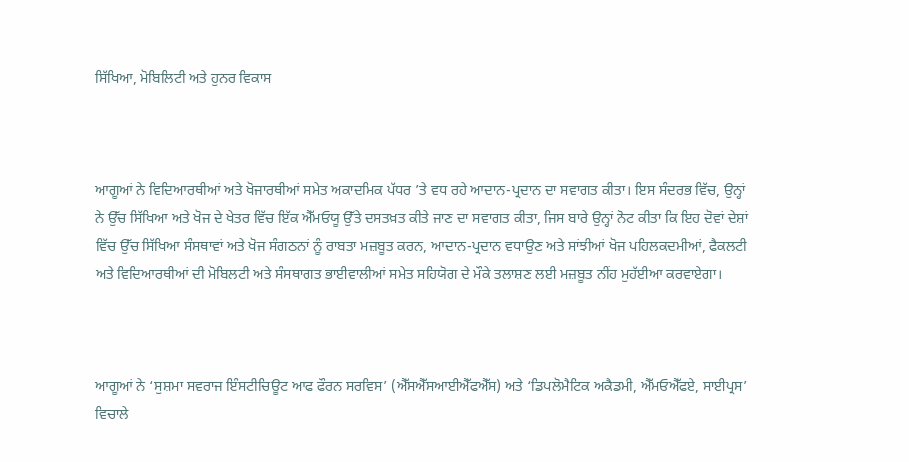ਸਿੱਖਿਆ, ਮੋਬਿਲਿਟੀ ਅਤੇ ਹੁਨਰ ਵਿਕਾਸ



ਆਗੂਆਂ ਨੇ ਵਿਦਿਆਰਥੀਆਂ ਅਤੇ ਖੋਜਾਰਥੀਆਂ ਸਮੇਤ ਅਕਾਦਮਿਕ ਪੱਧਰ ’ਤੇ ਵਧ ਰਹੇ ਆਦਾਨ-ਪ੍ਰਦਾਨ ਦਾ ਸਵਾਗਤ ਕੀਤਾ। ਇਸ ਸੰਦਰਭ ਵਿੱਚ, ਉਨ੍ਹਾਂ ਨੇ ਉੱਚ ਸਿੱਖਿਆ ਅਤੇ ਖੋਜ ਦੇ ਖੇਤਰ ਵਿੱਚ ਇੱਕ ਐੱਮਓਯੂ ਉੱਤੇ ਦਸਤਖ਼ਤ ਕੀਤੇ ਜਾਣ ਦਾ ਸਵਾਗਤ ਕੀਤਾ, ਜਿਸ ਬਾਰੇ ਉਨ੍ਹਾਂ ਨੋਟ ਕੀਤਾ ਕਿ ਇਹ ਦੋਵਾਂ ਦੇਸ਼ਾਂ ਵਿੱਚ ਉੱਚ ਸਿੱਖਿਆ ਸੰਸਥਾਵਾਂ ਅਤੇ ਖੋਜ ਸੰਗਠਨਾਂ ਨੂੰ ਰਾਬਤਾ ਮਜ਼ਬੂਤ ਕਰਨ, ਆਦਾਨ-ਪ੍ਰਦਾਨ ਵਧਾਉਣ ਅਤੇ ਸਾਂਝੀਆਂ ਖੋਜ ਪਹਿਲਕਦਮੀਆਂ, ਫੈਕਲਟੀ ਅਤੇ ਵਿਦਿਆਰਥੀਆਂ ਦੀ ਮੋਬਿਲਟੀ ਅਤੇ ਸੰਸਥਾਗਤ ਭਾਈਵਾਲੀਆਂ ਸਮੇਤ ਸਹਿਯੋਗ ਦੇ ਮੌਕੇ ਤਲਾਸ਼ਣ ਲਈ ਮਜ਼ਬੂਤ ਨੀਂਹ ਮੁਹੱਈਆ ਕਰਵਾਏਗਾ।



ਆਗੂਆਂ ਨੇ ‘ਸੁਸ਼ਮਾ ਸਵਰਾਜ ਇੰਸਟੀਚਿਊਟ ਆਫ ਫੌਰਨ ਸਰਵਿਸ’ (ਐੱਸਐੱਸਆਈਐੱਫਐੱਸ) ਅਤੇ ‘ਡਿਪਲੋਮੈਟਿਕ ਅਕੈਡਮੀ, ਐੱਮਓਐੱਫਏ, ਸਾਈਪ੍ਰਸ’ ਵਿਚਾਲੇ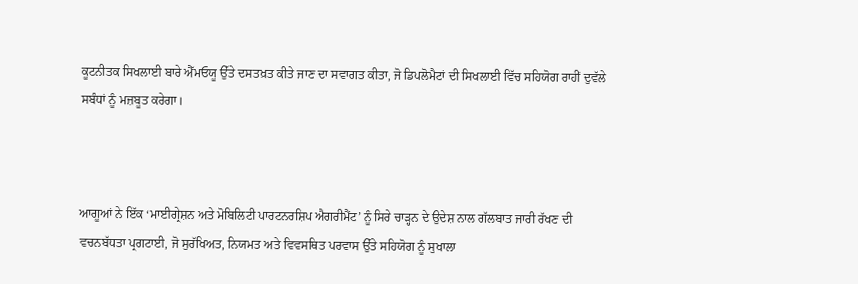ਕੂਟਨੀਤਕ ਸਿਖਲਾਈ ਬਾਰੇ ਐੱਮਓਯੂ ਉੱਤੇ ਦਸਤਖ਼ਤ ਕੀਤੇ ਜਾਣ ਦਾ ਸਵਾਗਤ ਕੀਤਾ, ਜੋ ਡਿਪਲੋਮੈਟਾਂ ਦੀ ਸਿਖਲਾਈ ਵਿੱਚ ਸਹਿਯੋਗ ਰਾਹੀਂ ਦੁਵੱਲੇ ਸਬੰਧਾਂ ਨੂੰ ਮਜ਼ਬੂਤ ਕਰੇਗਾ।



ਆਗੂਆਂ ਨੇ ਇੱਕ ‘ਮਾਈਗ੍ਰੇਸ਼ਨ ਅਤੇ ਮੋਬਿਲਿਟੀ ਪਾਰਟਨਰਸ਼ਿਪ ਐਗਰੀਮੈਂਟ’ ਨੂੰ ਸਿਰੇ ਚਾੜ੍ਹਨ ਦੇ ਉਦੇਸ਼ ਨਾਲ ਗੱਲਬਾਤ ਜਾਰੀ ਰੱਖਣ ਦੀ ਵਚਨਬੱਧਤਾ ਪ੍ਰਗਟਾਈ, ਜੋ ਸੁਰੱਖਿਅਤ, ਨਿਯਮਤ ਅਤੇ ਵਿਵਸਥਿਤ ਪਰਵਾਸ ਉੱਤੇ ਸਹਿਯੋਗ ਨੂੰ ਸੁਖਾਲਾ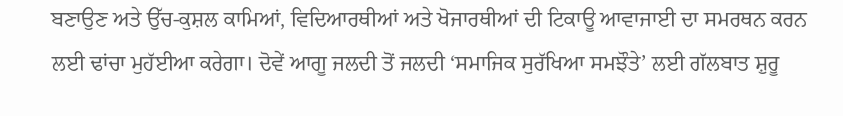ਬਣਾਉਣ ਅਤੇ ਉੱਚ-ਕੁਸ਼ਲ ਕਾਮਿਆਂ, ਵਿਦਿਆਰਥੀਆਂ ਅਤੇ ਖੋਜਾਰਥੀਆਂ ਦੀ ਟਿਕਾਊ ਆਵਾਜਾਈ ਦਾ ਸਮਰਥਨ ਕਰਨ ਲਈ ਢਾਂਚਾ ਮੁਹੱਈਆ ਕਰੇਗਾ। ਦੋਵੇਂ ਆਗੂ ਜਲਦੀ ਤੋਂ ਜਲਦੀ ‘ਸਮਾਜਿਕ ਸੁਰੱਖਿਆ ਸਮਝੌਤੇ’ ਲਈ ਗੱਲਬਾਤ ਸ਼ੁਰੂ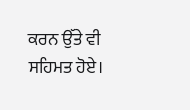ਕਰਨ ਉੱਤੇ ਵੀ ਸਹਿਮਤ ਹੋਏ।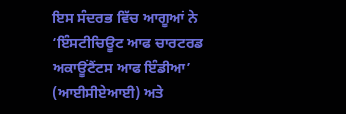ਇਸ ਸੰਦਰਭ ਵਿੱਚ ਆਗੂਆਂ ਨੇ ‘ਇੰਸਟੀਚਿਊਟ ਆਫ ਚਾਰਟਰਡ ਅਕਾਊਂਟੈਂਟਸ ਆਫ ਇੰਡੀਆ’ (ਆਈਸੀਏਆਈ) ਅਤੇ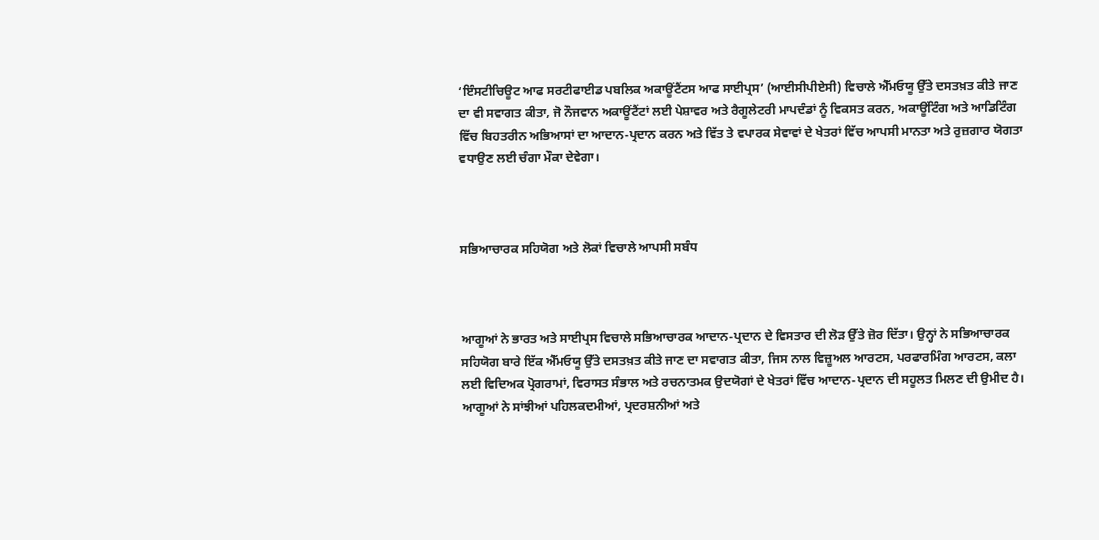‘ਇੰਸਟੀਚਿਊਟ ਆਫ ਸਰਟੀਫਾਈਡ ਪਬਲਿਕ ਅਕਾਊਂਟੈਂਟਸ ਆਫ ਸਾਈਪ੍ਰਸ’ (ਆਈਸੀਪੀਏਸੀ) ਵਿਚਾਲੇ ਐੱਮਓਯੂ ਉੱਤੇ ਦਸਤਖ਼ਤ ਕੀਤੇ ਜਾਣ ਦਾ ਵੀ ਸਵਾਗਤ ਕੀਤਾ, ਜੋ ਨੌਜਵਾਨ ਅਕਾਊਂਟੈਂਟਾਂ ਲਈ ਪੇਸ਼ਾਵਰ ਅਤੇ ਰੈਗੂਲੇਟਰੀ ਮਾਪਦੰਡਾਂ ਨੂੰ ਵਿਕਸਤ ਕਰਨ, ਅਕਾਊਂਟਿੰਗ ਅਤੇ ਆਡਿਟਿੰਗ ਵਿੱਚ ਬਿਹਤਰੀਨ ਅਭਿਆਸਾਂ ਦਾ ਆਦਾਨ-ਪ੍ਰਦਾਨ ਕਰਨ ਅਤੇ ਵਿੱਤ ਤੇ ਵਪਾਰਕ ਸੇਵਾਵਾਂ ਦੇ ਖੇਤਰਾਂ ਵਿੱਚ ਆਪਸੀ ਮਾਨਤਾ ਅਤੇ ਰੁਜ਼ਗਾਰ ਯੋਗਤਾ ਵਧਾਉਣ ਲਈ ਚੰਗਾ ਮੌਕਾ ਦੇਵੇਗਾ।



ਸਭਿਆਚਾਰਕ ਸਹਿਯੋਗ ਅਤੇ ਲੋਕਾਂ ਵਿਚਾਲੇ ਆਪਸੀ ਸਬੰਧ



ਆਗੂਆਂ ਨੇ ਭਾਰਤ ਅਤੇ ਸਾਈਪ੍ਰਸ ਵਿਚਾਲੇ ਸਭਿਆਚਾਰਕ ਆਦਾਨ-ਪ੍ਰਦਾਨ ਦੇ ਵਿਸਤਾਰ ਦੀ ਲੋੜ ਉੱਤੇ ਜ਼ੋਰ ਦਿੱਤਾ। ਉਨ੍ਹਾਂ ਨੇ ਸਭਿਆਚਾਰਕ ਸਹਿਯੋਗ ਬਾਰੇ ਇੱਕ ਐੱਮਓਯੂ ਉੱਤੇ ਦਸਤਖ਼ਤ ਕੀਤੇ ਜਾਣ ਦਾ ਸਵਾਗਤ ਕੀਤਾ, ਜਿਸ ਨਾਲ ਵਿਜ਼ੂਅਲ ਆਰਟਸ, ਪਰਫਾਰਮਿੰਗ ਆਰਟਸ, ਕਲਾ ਲਈ ਵਿਦਿਅਕ ਪ੍ਰੋਗਰਾਮਾਂ, ਵਿਰਾਸਤ ਸੰਭਾਲ ਅਤੇ ਰਚਨਾਤਮਕ ਉਦਯੋਗਾਂ ਦੇ ਖੇਤਰਾਂ ਵਿੱਚ ਆਦਾਨ-ਪ੍ਰਦਾਨ ਦੀ ਸਹੂਲਤ ਮਿਲਣ ਦੀ ਉਮੀਦ ਹੈ। ਆਗੂਆਂ ਨੇ ਸਾਂਝੀਆਂ ਪਹਿਲਕਦਮੀਆਂ, ਪ੍ਰਦਰਸ਼ਨੀਆਂ ਅਤੇ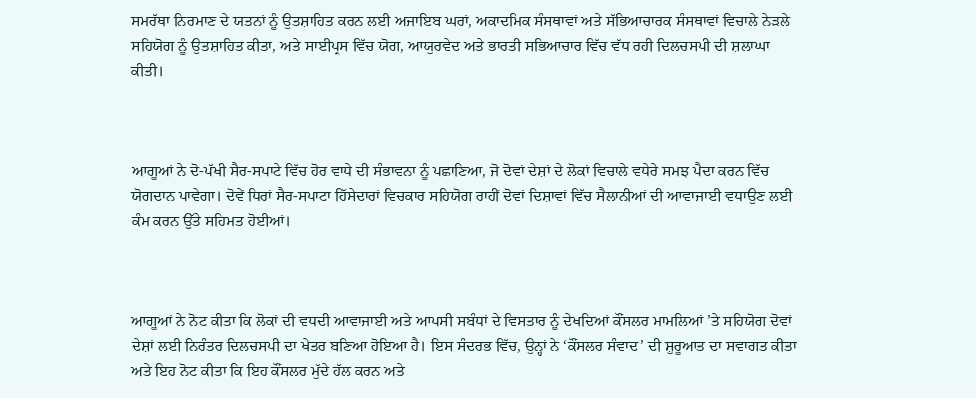ਸਮਰੱਥਾ ਨਿਰਮਾਣ ਦੇ ਯਤਨਾਂ ਨੂੰ ਉਤਸ਼ਾਹਿਤ ਕਰਨ ਲਈ ਅਜਾਇਬ ਘਰਾਂ, ਅਕਾਦਮਿਕ ਸੰਸਥਾਵਾਂ ਅਤੇ ਸੱਭਿਆਚਾਰਕ ਸੰਸਥਾਵਾਂ ਵਿਚਾਲੇ ਨੇੜਲੇ ਸਹਿਯੋਗ ਨੂੰ ਉਤਸ਼ਾਹਿਤ ਕੀਤਾ, ਅਤੇ ਸਾਈਪ੍ਰਸ ਵਿੱਚ ਯੋਗ, ਆਯੁਰਵੇਦ ਅਤੇ ਭਾਰਤੀ ਸਭਿਆਚਾਰ ਵਿੱਚ ਵੱਧ ਰਹੀ ਦਿਲਚਸਪੀ ਦੀ ਸ਼ਲਾਘਾ ਕੀਤੀ।



ਆਗੂਆਂ ਨੇ ਦੋ-ਪੱਖੀ ਸੈਰ-ਸਪਾਟੇ ਵਿੱਚ ਹੋਰ ਵਾਧੇ ਦੀ ਸੰਭਾਵਨਾ ਨੂੰ ਪਛਾਣਿਆ, ਜੋ ਦੋਵਾਂ ਦੇਸ਼ਾਂ ਦੇ ਲੋਕਾਂ ਵਿਚਾਲੇ ਵਧੇਰੇ ਸਮਝ ਪੈਦਾ ਕਰਨ ਵਿੱਚ ਯੋਗਦਾਨ ਪਾਵੇਗਾ। ਦੋਵੇਂ ਧਿਰਾਂ ਸੈਰ-ਸਪਾਟਾ ਹਿੱਸੇਦਾਰਾਂ ਵਿਚਕਾਰ ਸਹਿਯੋਗ ਰਾਹੀਂ ਦੋਵਾਂ ਦਿਸ਼ਾਵਾਂ ਵਿੱਚ ਸੈਲਾਨੀਆਂ ਦੀ ਆਵਾਜਾਈ ਵਧਾਉਣ ਲਈ ਕੰਮ ਕਰਨ ਉੱਤੇ ਸਹਿਮਤ ਹੋਈਆਂ।



ਆਗੂਆਂ ਨੇ ਨੋਟ ਕੀਤਾ ਕਿ ਲੋਕਾਂ ਦੀ ਵਧਦੀ ਆਵਾਜਾਈ ਅਤੇ ਆਪਸੀ ਸਬੰਧਾਂ ਦੇ ਵਿਸਤਾਰ ਨੂੰ ਦੇਖਦਿਆਂ ਕੌਂਸਲਰ ਮਾਮਲਿਆਂ ’ਤੇ ਸਹਿਯੋਗ ਦੋਵਾਂ ਦੇਸ਼ਾਂ ਲਈ ਨਿਰੰਤਰ ਦਿਲਚਸਪੀ ਦਾ ਖੇਤਰ ਬਣਿਆ ਹੋਇਆ ਹੈ। ਇਸ ਸੰਦਰਭ ਵਿੱਚ, ਉਨ੍ਹਾਂ ਨੇ ‘ਕੌਂਸਲਰ ਸੰਵਾਦ’ ਦੀ ਸ਼ੁਰੂਆਤ ਦਾ ਸਵਾਗਤ ਕੀਤਾ ਅਤੇ ਇਹ ਨੋਟ ਕੀਤਾ ਕਿ ਇਹ ਕੌਂਸਲਰ ਮੁੱਦੇ ਹੱਲ ਕਰਨ ਅਤੇ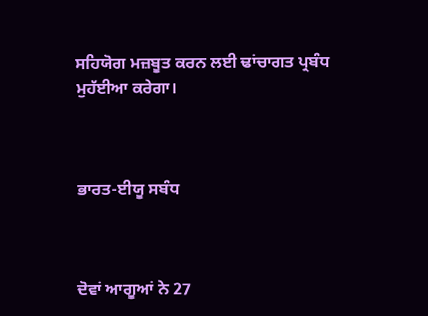ਸਹਿਯੋਗ ਮਜ਼ਬੂਤ ਕਰਨ ਲਈ ਢਾਂਚਾਗਤ ਪ੍ਰਬੰਧ ਮੁਹੱਈਆ ਕਰੇਗਾ।



ਭਾਰਤ-ਈਯੂ ਸਬੰਧ



ਦੋਵਾਂ ਆਗੂਆਂ ਨੇ 27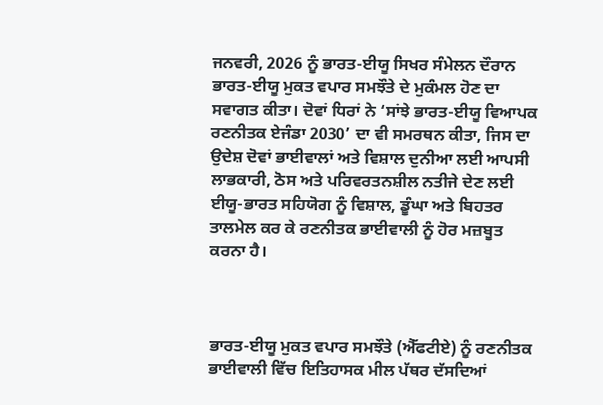ਜਨਵਰੀ, 2026 ਨੂੰ ਭਾਰਤ-ਈਯੂ ਸਿਖਰ ਸੰਮੇਲਨ ਦੌਰਾਨ ਭਾਰਤ-ਈਯੂ ਮੁਕਤ ਵਪਾਰ ਸਮਝੌਤੇ ਦੇ ਮੁਕੰਮਲ ਹੋਣ ਦਾ ਸਵਾਗਤ ਕੀਤਾ। ਦੋਵਾਂ ਧਿਰਾਂ ਨੇ ‘ਸਾਂਝੇ ਭਾਰਤ-ਈਯੂ ਵਿਆਪਕ ਰਣਨੀਤਕ ਏਜੰਡਾ 2030’ ਦਾ ਵੀ ਸਮਰਥਨ ਕੀਤਾ, ਜਿਸ ਦਾ ਉਦੇਸ਼ ਦੋਵਾਂ ਭਾਈਵਾਲਾਂ ਅਤੇ ਵਿਸ਼ਾਲ ਦੁਨੀਆ ਲਈ ਆਪਸੀ ਲਾਭਕਾਰੀ, ਠੋਸ ਅਤੇ ਪਰਿਵਰਤਨਸ਼ੀਲ ਨਤੀਜੇ ਦੇਣ ਲਈ ਈਯੂ-ਭਾਰਤ ਸਹਿਯੋਗ ਨੂੰ ਵਿਸ਼ਾਲ, ਡੂੰਘਾ ਅਤੇ ਬਿਹਤਰ ਤਾਲਮੇਲ ਕਰ ਕੇ ਰਣਨੀਤਕ ਭਾਈਵਾਲੀ ਨੂੰ ਹੋਰ ਮਜ਼ਬੂਤ ਕਰਨਾ ਹੈ।



ਭਾਰਤ-ਈਯੂ ਮੁਕਤ ਵਪਾਰ ਸਮਝੌਤੇ (ਐੱਫਟੀਏ) ਨੂੰ ਰਣਨੀਤਕ ਭਾਈਵਾਲੀ ਵਿੱਚ ਇਤਿਹਾਸਕ ਮੀਲ ਪੱਥਰ ਦੱਸਦਿਆਂ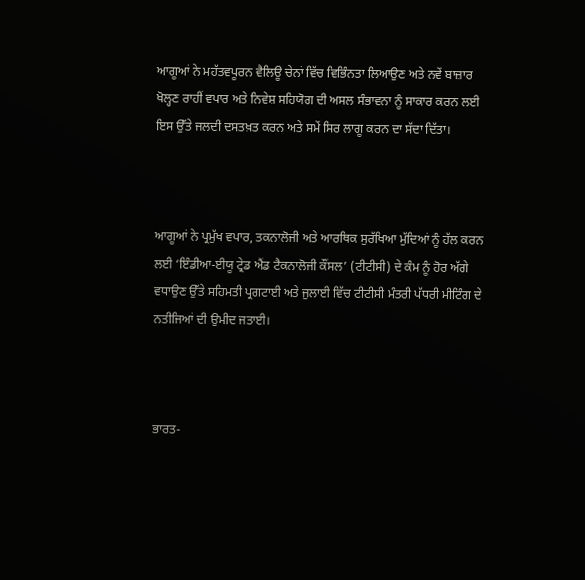ਆਗੂਆਂ ਨੇ ਮਹੱਤਵਪੂਰਨ ਵੈਲਿਊ ਚੇਨਾਂ ਵਿੱਚ ਵਿਭਿੰਨਤਾ ਲਿਆਉਣ ਅਤੇ ਨਵੇਂ ਬਾਜ਼ਾਰ ਖੋਲ੍ਹਣ ਰਾਹੀਂ ਵਪਾਰ ਅਤੇ ਨਿਵੇਸ਼ ਸਹਿਯੋਗ ਦੀ ਅਸਲ ਸੰਭਾਵਨਾ ਨੂੰ ਸਾਕਾਰ ਕਰਨ ਲਈ ਇਸ ਉੱਤੇ ਜਲਦੀ ਦਸਤਖ਼ਤ ਕਰਨ ਅਤੇ ਸਮੇਂ ਸਿਰ ਲਾਗੂ ਕਰਨ ਦਾ ਸੱਦਾ ਦਿੱਤਾ।



ਆਗੂਆਂ ਨੇ ਪ੍ਰਮੁੱਖ ਵਪਾਰ, ਤਕਨਾਲੋਜੀ ਅਤੇ ਆਰਥਿਕ ਸੁਰੱਖਿਆ ਮੁੱਦਿਆਂ ਨੂੰ ਹੱਲ ਕਰਨ ਲਈ ‘ਇੰਡੀਆ-ਈਯੂ ਟ੍ਰੇਡ ਐਂਡ ਟੈਕਨਾਲੋਜੀ ਕੌਂਸਲ’ (ਟੀਟੀਸੀ) ਦੇ ਕੰਮ ਨੂੰ ਹੋਰ ਅੱਗੇ ਵਧਾਉਣ ਉੱਤੇ ਸਹਿਮਤੀ ਪ੍ਰਗਟਾਈ ਅਤੇ ਜੁਲਾਈ ਵਿੱਚ ਟੀਟੀਸੀ ਮੰਤਰੀ ਪੱਧਰੀ ਮੀਟਿੰਗ ਦੇ ਨਤੀਜਿਆਂ ਦੀ ਉਮੀਦ ਜਤਾਈ।



ਭਾਰਤ-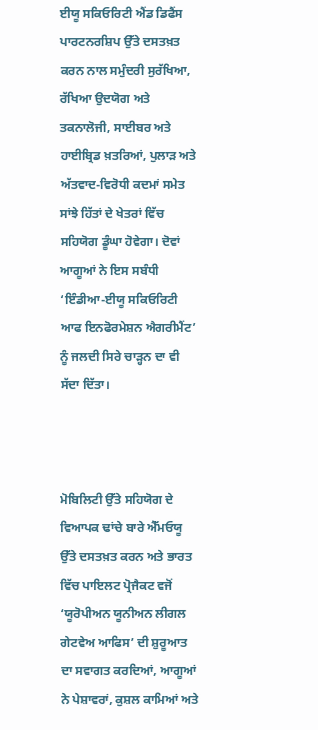ਈਯੂ ਸਕਿਓਰਿਟੀ ਐਂਡ ਡਿਫੈਂਸ ਪਾਰਟਨਰਸ਼ਿਪ ਉੱਤੇ ਦਸਤਖ਼ਤ ਕਰਨ ਨਾਲ ਸਮੁੰਦਰੀ ਸੁਰੱਖਿਆ, ਰੱਖਿਆ ਉਦਯੋਗ ਅਤੇ ਤਕਨਾਲੋਜੀ, ਸਾਈਬਰ ਅਤੇ ਹਾਈਬ੍ਰਿਡ ਖ਼ਤਰਿਆਂ, ਪੁਲਾੜ ਅਤੇ ਅੱਤਵਾਦ-ਵਿਰੋਧੀ ਕਦਮਾਂ ਸਮੇਤ ਸਾਂਝੇ ਹਿੱਤਾਂ ਦੇ ਖੇਤਰਾਂ ਵਿੱਚ ਸਹਿਯੋਗ ਡੂੰਘਾ ਹੋਵੇਗਾ। ਦੋਵਾਂ ਆਗੂਆਂ ਨੇ ਇਸ ਸਬੰਧੀ ‘ਇੰਡੀਆ-ਈਯੂ ਸਕਿਓਰਿਟੀ ਆਫ ਇਨਫੋਰਮੇਸ਼ਨ ਐਗਰੀਮੈਂਟ’ ਨੂੰ ਜਲਦੀ ਸਿਰੇ ਚਾੜ੍ਹਨ ਦਾ ਵੀ ਸੱਦਾ ਦਿੱਤਾ।



ਮੋਬਿਲਿਟੀ ਉੱਤੇ ਸਹਿਯੋਗ ਦੇ ਵਿਆਪਕ ਢਾਂਚੇ ਬਾਰੇ ਐੱਮਓਯੂ ਉੱਤੇ ਦਸਤਖ਼ਤ ਕਰਨ ਅਤੇ ਭਾਰਤ ਵਿੱਚ ਪਾਇਲਟ ਪ੍ਰੋਜੈਕਟ ਵਜੋਂ ‘ਯੂਰੋਪੀਅਨ ਯੂਨੀਅਨ ਲੀਗਲ ਗੇਟਵੇਅ ਆਫਿਸ’ ਦੀ ਸ਼ੁਰੂਆਤ ਦਾ ਸਵਾਗਤ ਕਰਦਿਆਂ, ਆਗੂਆਂ ਨੇ ਪੇਸ਼ਾਵਰਾਂ, ਕੁਸ਼ਲ ਕਾਮਿਆਂ ਅਤੇ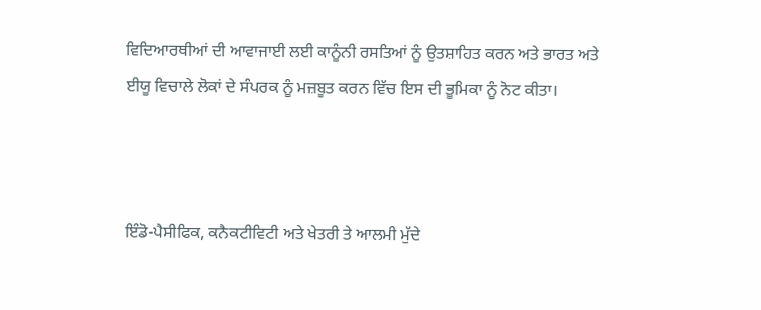ਵਿਦਿਆਰਥੀਆਂ ਦੀ ਆਵਾਜਾਈ ਲਈ ਕਾਨੂੰਨੀ ਰਸਤਿਆਂ ਨੂੰ ਉਤਸ਼ਾਹਿਤ ਕਰਨ ਅਤੇ ਭਾਰਤ ਅਤੇ ਈਯੂ ਵਿਚਾਲੇ ਲੋਕਾਂ ਦੇ ਸੰਪਰਕ ਨੂੰ ਮਜ਼ਬੂਤ ਕਰਨ ਵਿੱਚ ਇਸ ਦੀ ਭੂਮਿਕਾ ਨੂੰ ਨੋਟ ਕੀਤਾ।



ਇੰਡੋ-ਪੈਸੀਫਿਕ, ਕਨੈਕਟੀਵਿਟੀ ਅਤੇ ਖੇਤਰੀ ਤੇ ਆਲਮੀ ਮੁੱਦੇ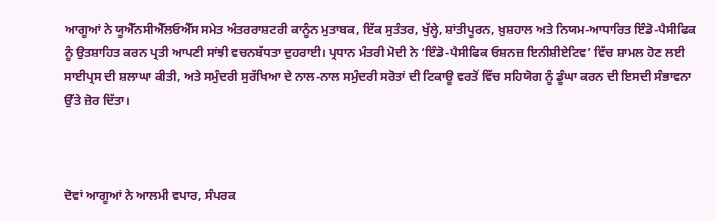ਆਗੂਆਂ ਨੇ ਯੂਐੱਨਸੀਐੱਲਓਐੱਸ ਸਮੇਤ ਅੰਤਰਰਾਸ਼ਟਰੀ ਕਾਨੂੰਨ ਮੁਤਾਬਕ, ਇੱਕ ਸੁਤੰਤਰ, ਖੁੱਲ੍ਹੇ, ਸ਼ਾਂਤੀਪੂਰਨ, ਖ਼ੁਸ਼ਹਾਲ ਅਤੇ ਨਿਯਮ-ਆਧਾਰਿਤ ਇੰਡੋ-ਪੈਸੀਫਿਕ ਨੂੰ ਉਤਸ਼ਾਹਿਤ ਕਰਨ ਪ੍ਰਤੀ ਆਪਣੀ ਸਾਂਝੀ ਵਚਨਬੱਧਤਾ ਦੁਹਰਾਈ। ਪ੍ਰਧਾਨ ਮੰਤਰੀ ਮੋਦੀ ਨੇ ‘ਇੰਡੋ-ਪੈਸੀਫਿਕ ਓਸ਼ਨਜ਼ ਇਨੀਸ਼ੀਏਟਿਵ’ ਵਿੱਚ ਸ਼ਾਮਲ ਹੋਣ ਲਈ ਸਾਈਪ੍ਰਸ ਦੀ ਸ਼ਲਾਘਾ ਕੀਤੀ, ਅਤੇ ਸਮੁੰਦਰੀ ਸੁਰੱਖਿਆ ਦੇ ਨਾਲ-ਨਾਲ ਸਮੁੰਦਰੀ ਸਰੋਤਾਂ ਦੀ ਟਿਕਾਊ ਵਰਤੋਂ ਵਿੱਚ ਸਹਿਯੋਗ ਨੂੰ ਡੂੰਘਾ ਕਰਨ ਦੀ ਇਸਦੀ ਸੰਭਾਵਨਾ ਉੱਤੇ ਜ਼ੋਰ ਦਿੱਤਾ।



ਦੋਵਾਂ ਆਗੂਆਂ ਨੇ ਆਲਮੀ ਵਪਾਰ, ਸੰਪਰਕ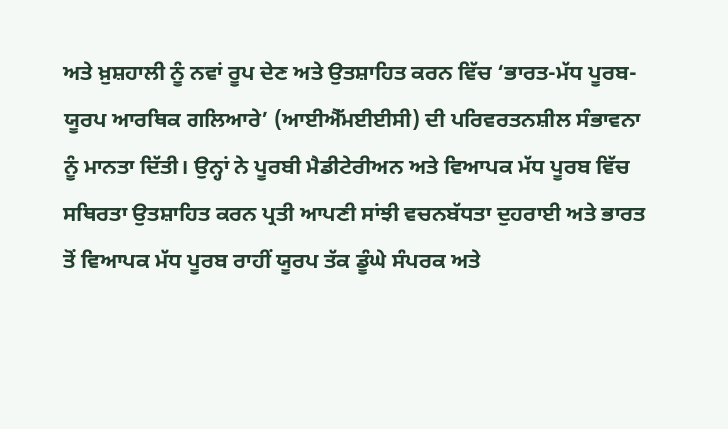ਅਤੇ ਖ਼ੁਸ਼ਹਾਲੀ ਨੂੰ ਨਵਾਂ ਰੂਪ ਦੇਣ ਅਤੇ ਉਤਸ਼ਾਹਿਤ ਕਰਨ ਵਿੱਚ ‘ਭਾਰਤ-ਮੱਧ ਪੂਰਬ-ਯੂਰਪ ਆਰਥਿਕ ਗਲਿਆਰੇ’ (ਆਈਐੱਮਈਈਸੀ) ਦੀ ਪਰਿਵਰਤਨਸ਼ੀਲ ਸੰਭਾਵਨਾ ਨੂੰ ਮਾਨਤਾ ਦਿੱਤੀ। ਉਨ੍ਹਾਂ ਨੇ ਪੂਰਬੀ ਮੈਡੀਟੇਰੀਅਨ ਅਤੇ ਵਿਆਪਕ ਮੱਧ ਪੂਰਬ ਵਿੱਚ ਸਥਿਰਤਾ ਉਤਸ਼ਾਹਿਤ ਕਰਨ ਪ੍ਰਤੀ ਆਪਣੀ ਸਾਂਝੀ ਵਚਨਬੱਧਤਾ ਦੁਹਰਾਈ ਅਤੇ ਭਾਰਤ ਤੋਂ ਵਿਆਪਕ ਮੱਧ ਪੂਰਬ ਰਾਹੀਂ ਯੂਰਪ ਤੱਕ ਡੂੰਘੇ ਸੰਪਰਕ ਅਤੇ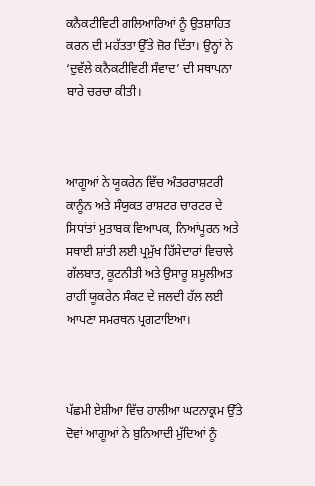ਕਨੈਕਟੀਵਿਟੀ ਗਲਿਆਰਿਆਂ ਨੂੰ ਉਤਸ਼ਾਹਿਤ ਕਰਨ ਦੀ ਮਹੱਤਤਾ ਉੱਤੇ ਜ਼ੋਰ ਦਿੱਤਾ। ਉਨ੍ਹਾਂ ਨੇ ‘ਦੁਵੱਲੇ ਕਨੈਕਟੀਵਿਟੀ ਸੰਵਾਦ’ ਦੀ ਸਥਾਪਨਾ ਬਾਰੇ ਚਰਚਾ ਕੀਤੀ।



ਆਗੂਆਂ ਨੇ ਯੂਕਰੇਨ ਵਿੱਚ ਅੰਤਰਰਾਸ਼ਟਰੀ ਕਾਨੂੰਨ ਅਤੇ ਸੰਯੁਕਤ ਰਾਸ਼ਟਰ ਚਾਰਟਰ ਦੇ ਸਿਧਾਂਤਾਂ ਮੁਤਾਬਕ ਵਿਆਪਕ, ਨਿਆਂਪੂਰਨ ਅਤੇ ਸਥਾਈ ਸ਼ਾਂਤੀ ਲਈ ਪ੍ਰਮੁੱਖ ਹਿੱਸੇਦਾਰਾਂ ਵਿਚਾਲੇ ਗੱਲਬਾਤ, ਕੂਟਨੀਤੀ ਅਤੇ ਉਸਾਰੂ ਸ਼ਮੂਲੀਅਤ ਰਾਹੀਂ ਯੂਕਰੇਨ ਸੰਕਟ ਦੇ ਜਲਦੀ ਹੱਲ ਲਈ ਆਪਣਾ ਸਮਰਥਨ ਪ੍ਰਗਟਾਇਆ।



ਪੱਛਮੀ ਏਸ਼ੀਆ ਵਿੱਚ ਹਾਲੀਆ ਘਟਨਾਕ੍ਰਮ ਉੱਤੇ ਦੋਵਾਂ ਆਗੂਆਂ ਨੇ ਬੁਨਿਆਦੀ ਮੁੱਦਿਆਂ ਨੂੰ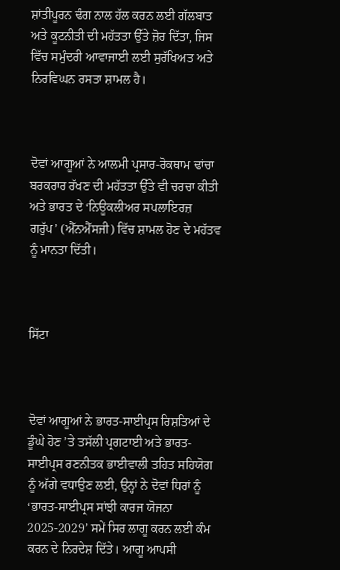ਸ਼ਾਂਤੀਪੂਰਨ ਢੰਗ ਨਾਲ ਹੱਲ ਕਰਨ ਲਈ ਗੱਲਬਾਤ ਅਤੇ ਕੂਟਨੀਤੀ ਦੀ ਮਹੱਤਤਾ ਉੱਤੇ ਜ਼ੋਰ ਦਿੱਤਾ, ਜਿਸ ਵਿੱਚ ਸਮੁੰਦਰੀ ਆਵਾਜਾਈ ਲਈ ਸੁਰੱਖਿਅਤ ਅਤੇ ਨਿਰਵਿਘਨ ਰਸਤਾ ਸ਼ਾਮਲ ਹੈ।



ਦੋਵਾਂ ਆਗੂਆਂ ਨੇ ਆਲਮੀ ਪ੍ਰਸਾਰ-ਰੋਕਥਾਮ ਢਾਂਚਾ ਬਰਕਰਾਰ ਰੱਖਣ ਦੀ ਮਹੱਤਤਾ ਉੱਤੇ ਵੀ ਚਰਚਾ ਕੀਤੀ ਅਤੇ ਭਾਰਤ ਦੇ ‘ਨਿਊਕਲੀਅਰ ਸਪਲਾਇਰਜ਼ ਗਰੁੱਪ’ (ਐੱਨਐੱਸਜੀ) ਵਿੱਚ ਸ਼ਾਮਲ ਹੋਣ ਦੇ ਮਹੱਤਵ ਨੂੰ ਮਾਨਤਾ ਦਿੱਤੀ।



ਸਿੱਟਾ



ਦੋਵਾਂ ਆਗੂਆਂ ਨੇ ਭਾਰਤ-ਸਾਈਪ੍ਰਸ ਰਿਸ਼ਤਿਆਂ ਦੇ ਡੂੰਘੇ ਹੋਣ ’ਤੇ ਤਸੱਲੀ ਪ੍ਰਗਟਾਈ ਅਤੇ ਭਾਰਤ-ਸਾਈਪ੍ਰਸ ਰਣਨੀਤਕ ਭਾਈਵਾਲੀ ਤਹਿਤ ਸਹਿਯੋਗ ਨੂੰ ਅੱਗੇ ਵਧਾਉਣ ਲਈ, ਉਨ੍ਹਾਂ ਨੇ ਦੋਵਾਂ ਧਿਰਾਂ ਨੂੰ ‘ਭਾਰਤ-ਸਾਈਪ੍ਰਸ ਸਾਂਝੀ ਕਾਰਜ ਯੋਜਨਾ 2025-2029’ ਸਮੇਂ ਸਿਰ ਲਾਗੂ ਕਰਨ ਲਈ ਕੰਮ ਕਰਨ ਦੇ ਨਿਰਦੇਸ਼ ਦਿੱਤੇ। ਆਗੂ ਆਪਸੀ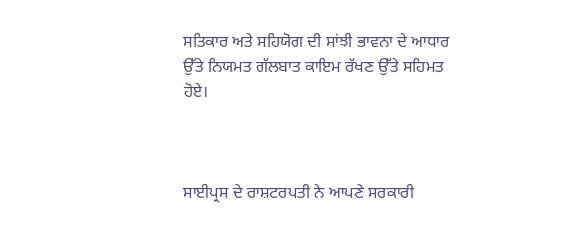ਸਤਿਕਾਰ ਅਤੇ ਸਹਿਯੋਗ ਦੀ ਸਾਂਝੀ ਭਾਵਨਾ ਦੇ ਆਧਾਰ ਉੱਤੇ ਨਿਯਮਤ ਗੱਲਬਾਤ ਕਾਇਮ ਰੱਖਣ ਉੱਤੇ ਸਹਿਮਤ ਹੋਏ।



ਸਾਈਪ੍ਰਸ ਦੇ ਰਾਸ਼ਟਰਪਤੀ ਨੇ ਆਪਣੇ ਸਰਕਾਰੀ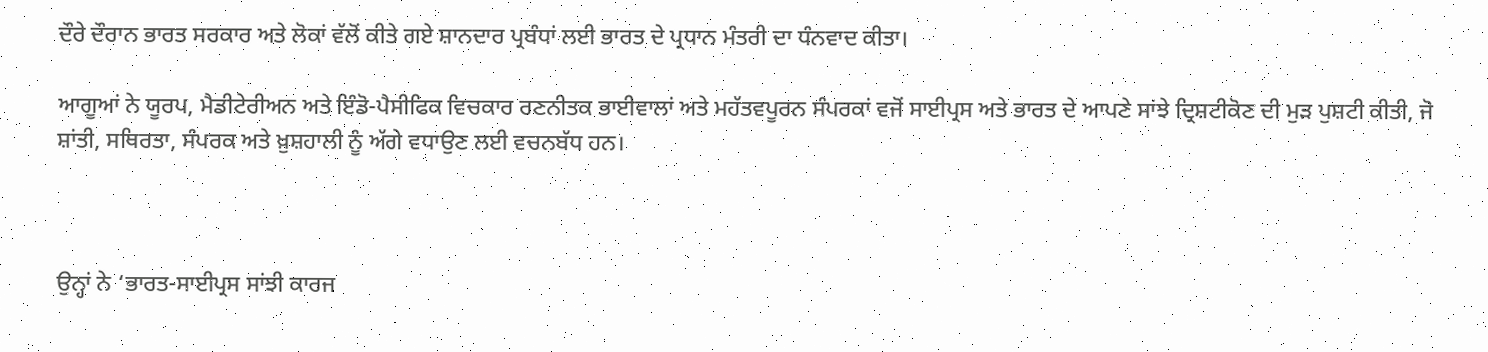ਦੌਰੇ ਦੌਰਾਨ ਭਾਰਤ ਸਰਕਾਰ ਅਤੇ ਲੋਕਾਂ ਵੱਲੋਂ ਕੀਤੇ ਗਏ ਸ਼ਾਨਦਾਰ ਪ੍ਰਬੰਧਾਂ ਲਈ ਭਾਰਤ ਦੇ ਪ੍ਰਧਾਨ ਮੰਤਰੀ ਦਾ ਧੰਨਵਾਦ ਕੀਤਾ।

ਆਗੂਆਂ ਨੇ ਯੂਰਪ, ਮੈਡੀਟੇਰੀਅਨ ਅਤੇ ਇੰਡੋ-ਪੈਸੀਫਿਕ ਵਿਚਕਾਰ ਰਣਨੀਤਕ ਭਾਈਵਾਲਾਂ ਅਤੇ ਮਹੱਤਵਪੂਰਨ ਸੰਪਰਕਾਂ ਵਜੋਂ ਸਾਈਪ੍ਰਸ ਅਤੇ ਭਾਰਤ ਦੇ ਆਪਣੇ ਸਾਂਝੇ ਦ੍ਰਿਸ਼ਟੀਕੋਣ ਦੀ ਮੁੜ ਪੁਸ਼ਟੀ ਕੀਤੀ, ਜੋ ਸ਼ਾਂਤੀ, ਸਥਿਰਤਾ, ਸੰਪਰਕ ਅਤੇ ਖ਼ੁਸ਼ਹਾਲੀ ਨੂੰ ਅੱਗੇ ਵਧਾਉਣ ਲਈ ਵਚਨਬੱਧ ਹਨ।



ਉਨ੍ਹਾਂ ਨੇ ‘ਭਾਰਤ-ਸਾਈਪ੍ਰਸ ਸਾਂਝੀ ਕਾਰਜ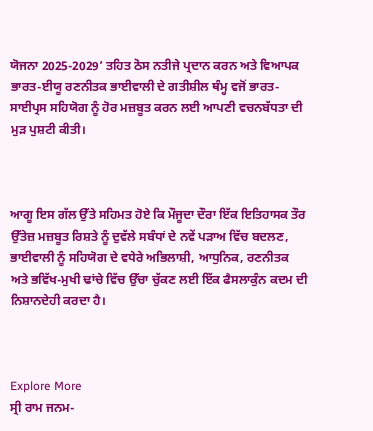ਯੋਜਨਾ 2025-2029’ ਤਹਿਤ ਠੋਸ ਨਤੀਜੇ ਪ੍ਰਦਾਨ ਕਰਨ ਅਤੇ ਵਿਆਪਕ ਭਾਰਤ-ਈਯੂ ਰਣਨੀਤਕ ਭਾਈਵਾਲੀ ਦੇ ਗਤੀਸ਼ੀਲ ਥੰਮ੍ਹ ਵਜੋਂ ਭਾਰਤ-ਸਾਈਪ੍ਰਸ ਸਹਿਯੋਗ ਨੂੰ ਹੋਰ ਮਜ਼ਬੂਤ ਕਰਨ ਲਈ ਆਪਣੀ ਵਚਨਬੱਧਤਾ ਦੀ ਮੁੜ ਪੁਸ਼ਟੀ ਕੀਤੀ।



ਆਗੂ ਇਸ ਗੱਲ ਉੱਤੇ ਸਹਿਮਤ ਹੋਏ ਕਿ ਮੌਜੂਦਾ ਦੌਰਾ ਇੱਕ ਇਤਿਹਾਸਕ ਤੌਰ ਉੱਤੇਜ਼ ਮਜ਼ਬੂਤ ਰਿਸ਼ਤੇ ਨੂੰ ਦੁਵੱਲੇ ਸਬੰਧਾਂ ਦੇ ਨਵੇਂ ਪੜਾਅ ਵਿੱਚ ਬਦਲਣ, ਭਾਈਵਾਲੀ ਨੂੰ ਸਹਿਯੋਗ ਦੇ ਵਧੇਰੇ ਅਭਿਲਾਸ਼ੀ, ਆਧੁਨਿਕ, ਰਣਨੀਤਕ ਅਤੇ ਭਵਿੱਖ-ਮੁਖੀ ਢਾਂਚੇ ਵਿੱਚ ਉੱਚਾ ਚੁੱਕਣ ਲਈ ਇੱਕ ਫੈਸਲਾਕੁੰਨ ਕਦਮ ਦੀ ਨਿਸ਼ਾਨਦੇਹੀ ਕਰਦਾ ਹੈ।



Explore More
ਸ੍ਰੀ ਰਾਮ ਜਨਮ-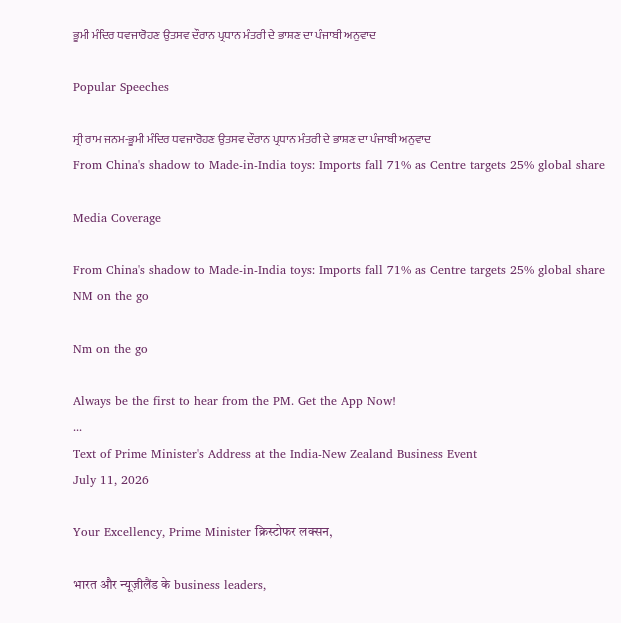ਭੂਮੀ ਮੰਦਿਰ ਧਵਜਾਰੋਹਣ ਉਤਸਵ ਦੌਰਾਨ ਪ੍ਰਧਾਨ ਮੰਤਰੀ ਦੇ ਭਾਸ਼ਣ ਦਾ ਪੰਜਾਬੀ ਅਨੁਵਾਦ

Popular Speeches

ਸ੍ਰੀ ਰਾਮ ਜਨਮ-ਭੂਮੀ ਮੰਦਿਰ ਧਵਜਾਰੋਹਣ ਉਤਸਵ ਦੌਰਾਨ ਪ੍ਰਧਾਨ ਮੰਤਰੀ ਦੇ ਭਾਸ਼ਣ ਦਾ ਪੰਜਾਬੀ ਅਨੁਵਾਦ
From China's shadow to Made-in-India toys: Imports fall 71% as Centre targets 25% global share

Media Coverage

From China's shadow to Made-in-India toys: Imports fall 71% as Centre targets 25% global share
NM on the go

Nm on the go

Always be the first to hear from the PM. Get the App Now!
...
Text of Prime Minister's Address at the India-New Zealand Business Event
July 11, 2026

Your Excellency, Prime Minister क्रिस्टोफर लक्सन,

भारत और न्यूज़ीलैंड के business leaders,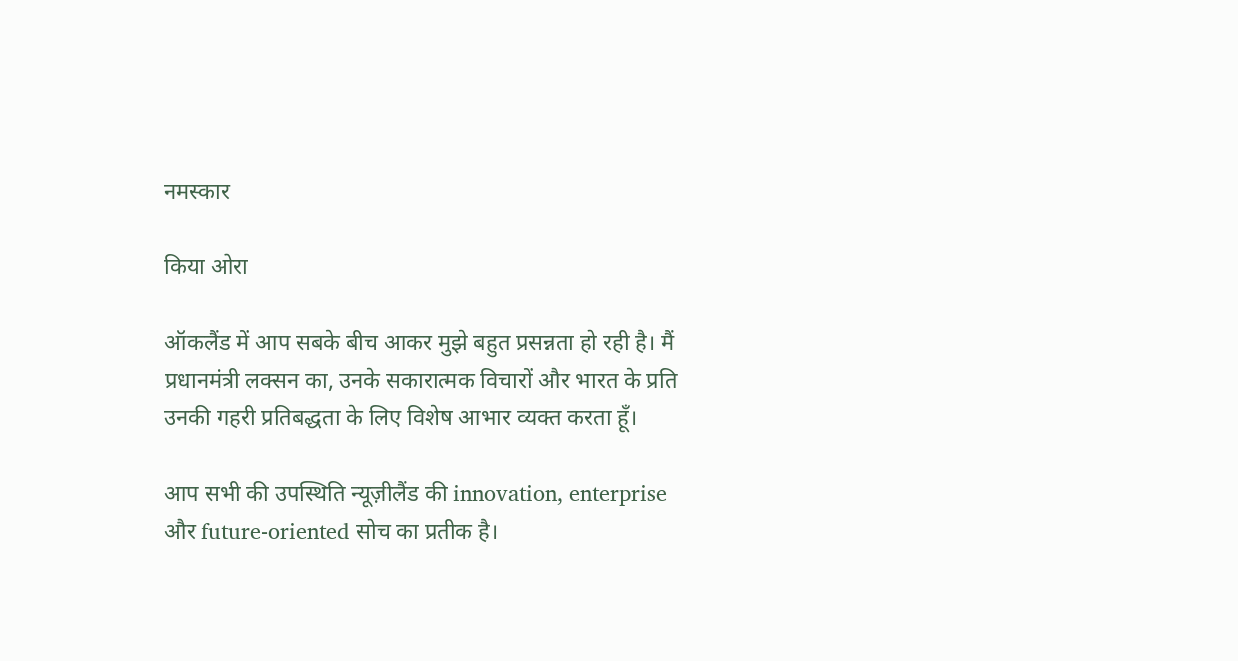नमस्कार

किया ओरा

ऑकलैंड में आप सबके बीच आकर मुझे बहुत प्रसन्नता हो रही है। मैं प्रधानमंत्री लक्सन का, उनके सकारात्मक विचारों और भारत के प्रति उनकी गहरी प्रतिबद्धता के लिए विशेष आभार व्यक्त करता हूँ।

आप सभी की उपस्थिति न्यूज़ीलैंड की innovation, enterprise और future-oriented सोच का प्रतीक है।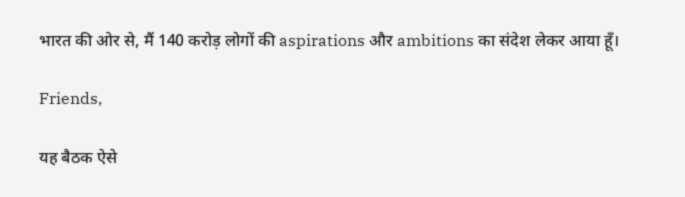भारत की ओर से, मैं 140 करोड़ लोगों की aspirations और ambitions का संदेश लेकर आया हूँ।

Friends,

यह बैठक ऐसे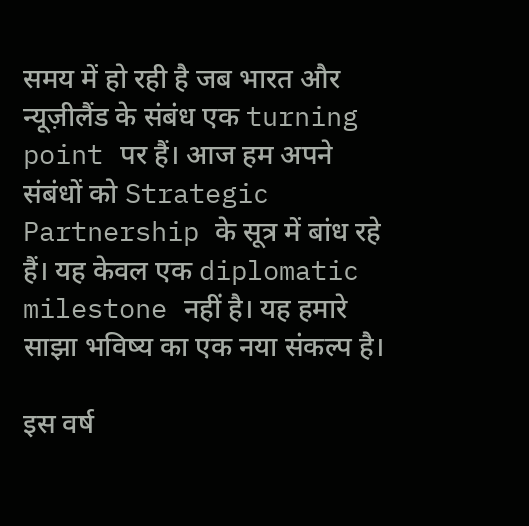समय में हो रही है जब भारत और न्यूज़ीलैंड के संबंध एक turning point पर हैं। आज हम अपने संबंधों को Strategic Partnership के सूत्र में बांध रहे हैं। यह केवल एक diplomatic milestone नहीं है। यह हमारे साझा भविष्य का एक नया संकल्प है।

इस वर्ष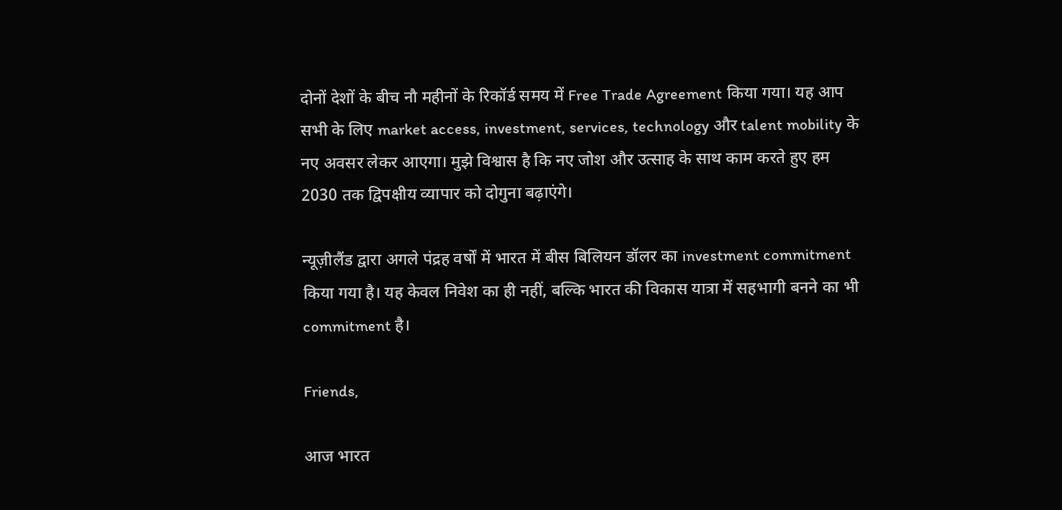दोनों देशों के बीच नौ महीनों के रिकॉर्ड समय में Free Trade Agreement किया गया। यह आप सभी के लिए market access, investment, services, technology और talent mobility के नए अवसर लेकर आएगा। मुझे विश्वास है कि नए जोश और उत्साह के साथ काम करते हुए हम 2030 तक द्विपक्षीय व्यापार को दोगुना बढ़ाएंगे।

न्यूज़ीलैंड द्वारा अगले पंद्रह वर्षों में भारत में बीस बिलियन डॉलर का investment commitment किया गया है। यह केवल निवेश का ही नहीं, बल्कि भारत की विकास यात्रा में सहभागी बनने का भी commitment है।

Friends,

आज भारत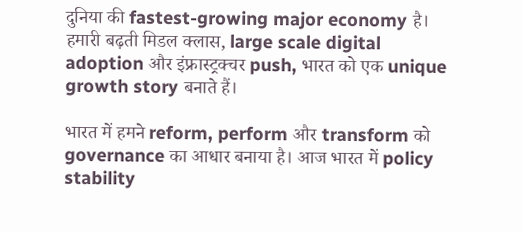दुनिया की fastest-growing major economy है। हमारी बढ़ती मिडल क्लास, large scale digital adoption और इंफ्रास्ट्रक्चर push, भारत को एक unique growth story बनाते हैं।

भारत में हमने reform, perform और transform को governance का आधार बनाया है। आज भारत में policy stability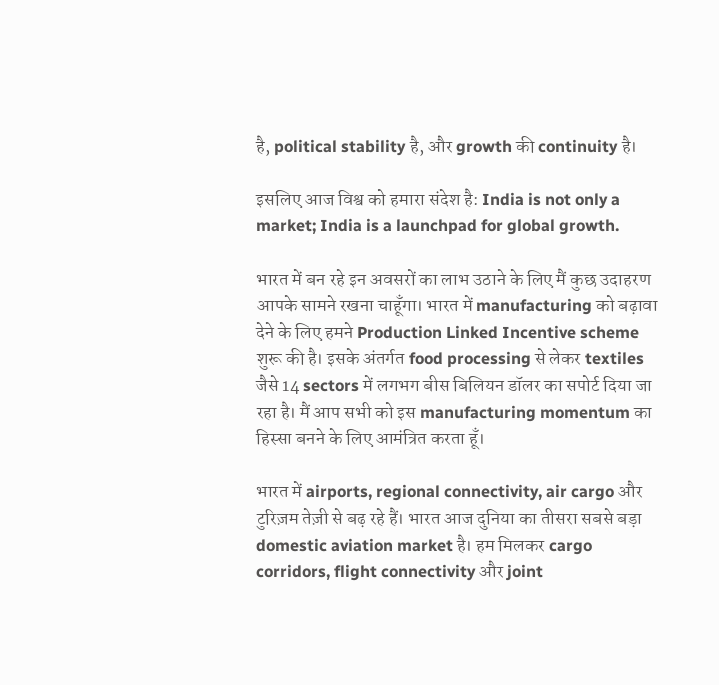है, political stability है, और growth की continuity है।

इसलिए आज विश्व को हमारा संदेश है: India is not only a market; India is a launchpad for global growth.

भारत में बन रहे इन अवसरों का लाभ उठाने के लिए मैं कुछ उदाहरण आपके सामने रखना चाहूँगा। भारत में manufacturing को बढ़ावा देने के लिए हमने Production Linked Incentive scheme शुरू की है। इसके अंतर्गत food processing से लेकर textiles जैसे 14 sectors में लगभग बीस बिलियन डॉलर का सपोर्ट दिया जा रहा है। मैं आप सभी को इस manufacturing momentum का हिस्सा बनने के लिए आमंत्रित करता हूँ।

भारत में airports, regional connectivity, air cargo और टुरिज़म तेज़ी से बढ़ रहे हैं। भारत आज दुनिया का तीसरा सबसे बड़ा domestic aviation market है। हम मिलकर cargo corridors, flight connectivity और joint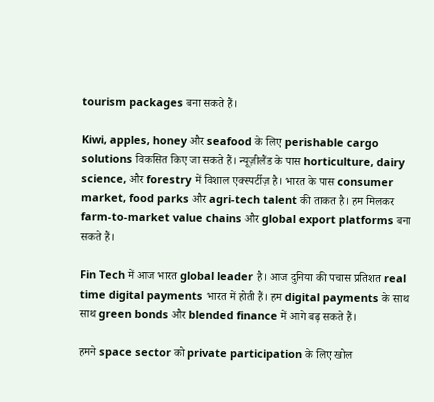tourism packages बना सकते हैं।

Kiwi, apples, honey और seafood के लिए perishable cargo solutions विकसित किए जा सकते हैं। न्यूज़ीलैंड के पास horticulture, dairy science, और forestry में विशाल एक्स्पर्टीज़ है। भारत के पास consumer market, food parks और agri-tech talent की ताकत है। हम मिलकर farm-to-market value chains और global export platforms बना सकते हैं।

Fin Tech में आज भारत global leader है। आज दुनिया की पचास प्रतिशत real time digital payments भारत में होती हैं। हम digital payments के साथ साथ green bonds और blended finance में आगे बढ़ सकते हैं।

हमने space sector को private participation के लिए खोल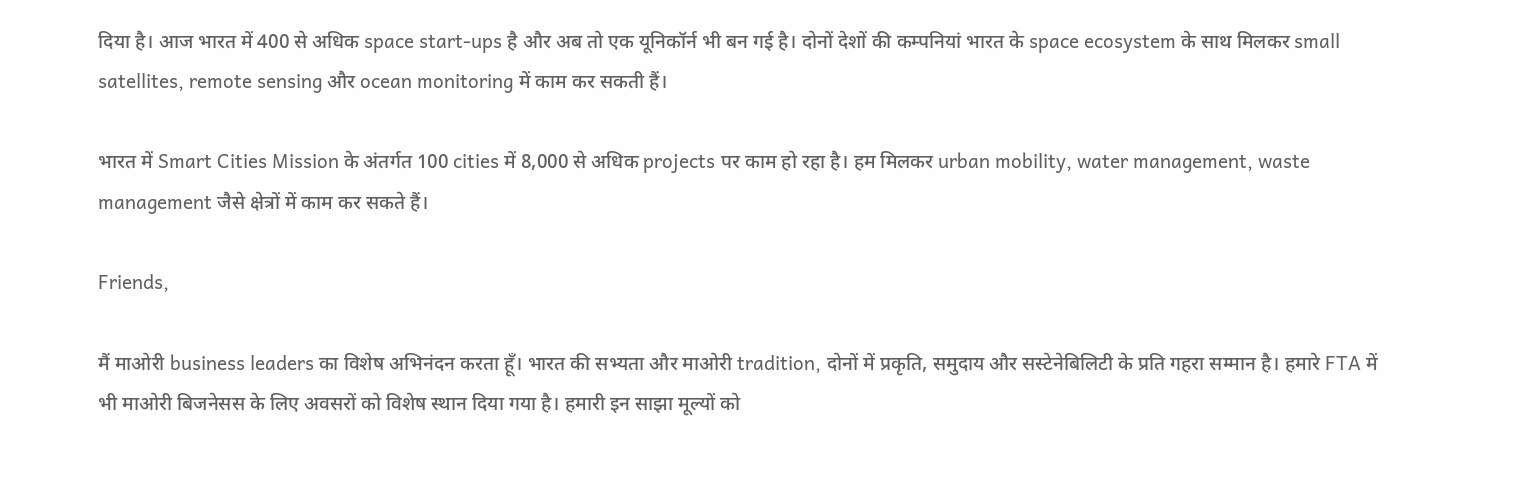दिया है। आज भारत में 400 से अधिक space start-ups है और अब तो एक यूनिकॉर्न भी बन गई है। दोनों देशों की कम्पनियां भारत के space ecosystem के साथ मिलकर small satellites, remote sensing और ocean monitoring में काम कर सकती हैं।

भारत में Smart Cities Mission के अंतर्गत 100 cities में 8,000 से अधिक projects पर काम हो रहा है। हम मिलकर urban mobility, water management, waste management जैसे क्षेत्रों में काम कर सकते हैं।

Friends,

मैं माओरी business leaders का विशेष अभिनंदन करता हूँ। भारत की सभ्यता और माओरी tradition, दोनों में प्रकृति, समुदाय और सस्टेनेबिलिटी के प्रति गहरा सम्मान है। हमारे FTA में भी माओरी बिजनेसस के लिए अवसरों को विशेष स्थान दिया गया है। हमारी इन साझा मूल्यों को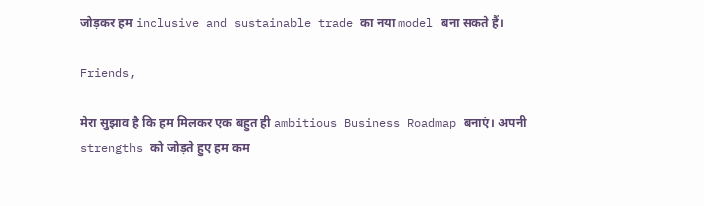जोड़कर हम inclusive and sustainable trade का नया model बना सकते हैं।

Friends,

मेरा सुझाव है कि हम मिलकर एक बहुत ही ambitious Business Roadmap बनाएं। अपनी strengths को जोड़ते हुए हम कम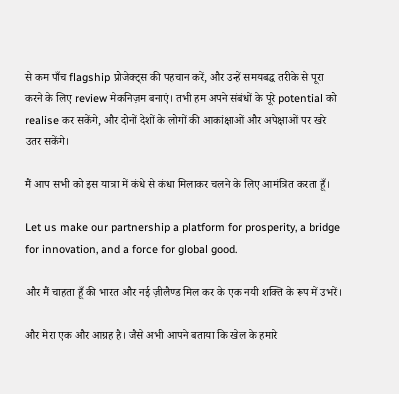से कम पाँच flagship प्रोजेक्ट्स की पहचान करें, और उन्हें समयबद्ध तरीके से पूरा करने के लिए review मेकनिज़म बनाएं। तभी हम अपने संबंधों के पूरे potential को realise कर सकेंगे, और दोनों देशों के लोगों की आकांक्षाओं और अपेक्षाओं पर खरे उतर सकेंगे।

मैं आप सभी को इस यात्रा में कंधे से कंधा मिलाकर चलने के लिए आमंत्रित करता हूँ।

Let us make our partnership a platform for prosperity, a bridge for innovation, and a force for global good.

और मैं चाहता हूँ की भारत और नई ज़ीलैण्ड मिल कर के एक नयी शक्ति के रूप में उभरें।

और मेरा एक और आग्रह है। जैसे अभी आपने बताया कि खेल के हमारे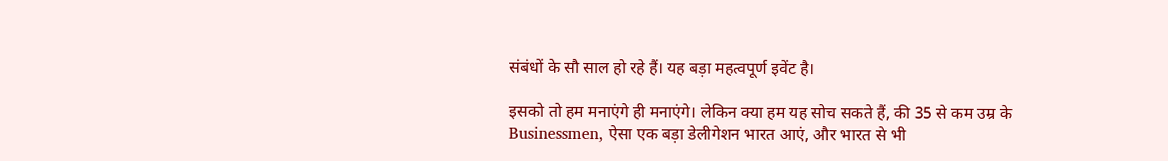संबंधों के सौ साल हो रहे हैं। यह बड़ा महत्वपूर्ण इवेंट है।

इसको तो हम मनाएंगे ही मनाएंगे। लेकिन क्या हम यह सोच सकते हैं, की 35 से कम उम्र के Businessmen, ऐसा एक बड़ा डेलीगेशन भारत आएं, और भारत से भी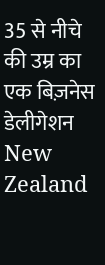35 से नीचे की उम्र का एक बिज़नेस डेलीगेशन New Zealand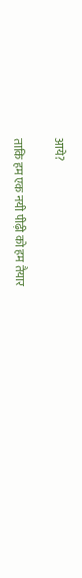आये?

ताकि हम एक नयी पीढ़ी को हम तैयार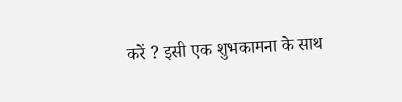करें ? इसी एक शुभकामना के साथ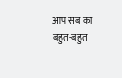आप सब का बहुत-बहुत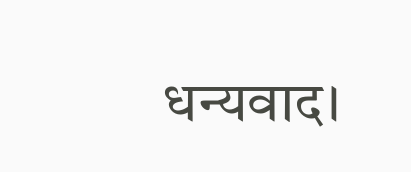धन्यवाद।